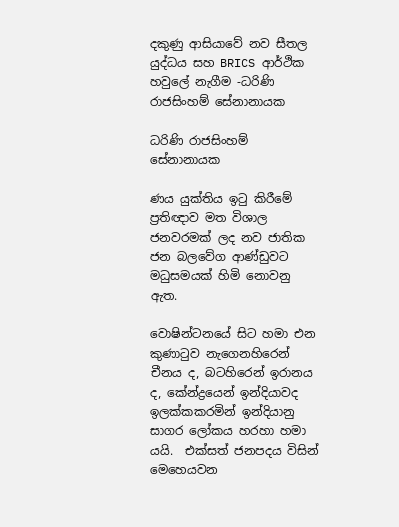දකුණු ආසියාවේ නව සීතල යුද්ධය සහ BRICS ආර්ථික හවුලේ නැගීම -ධරිණි රාජසිංහම් සේනානායක

ධරිණි රාජසිංහම් සේනානායක

ණය යුක්තිය ඉටු කිරීමේ ප්‍රතිඥාව මත විශාල ජනවරමක් ලද නව ජාතික ජන බලවේග ආණ්ඩුවට මධුසමයක් හිමි නොවනු ඇත.

වොෂින්ටනයේ සිට හමා එන කුණාටුව නැගෙනහිරෙන් චීනය ද, බටහිරෙන් ඉරානය ද, කේන්ද්‍රයෙන් ඉන්දියාවද ඉලක්කකරමින් ඉන්දියානු සාගර ලෝකය හරහා හමා යයි.  එක්සත් ජනපදය විසින් මෙහෙයවන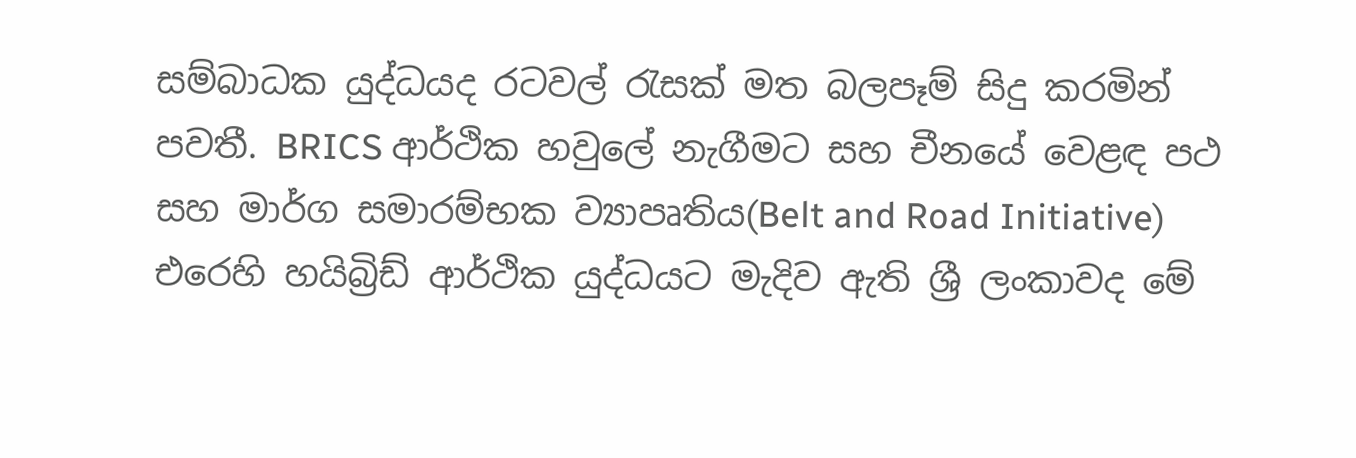සම්බාධක යුද්ධයද රටවල් රැසක් මත බලපෑම් සිදු කරමින් පවතී. BRICS ආර්ථික හවුලේ නැගීමට සහ චීනයේ වෙළඳ පථ සහ මාර්ග සමාරම්භක ව්‍යාපෘතිය(Belt and Road Initiative) එරෙහි හයිබ්‍රිඩ් ආර්ථික යුද්ධයට මැදිව ඇති ශ්‍රී ලංකාවද මේ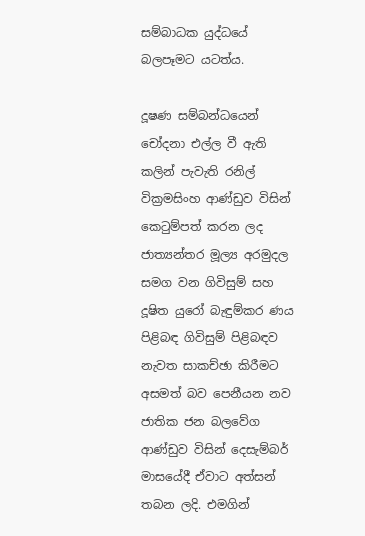සම්බාධක යුද්ධයේ බලපෑමට යටත්ය.

දූෂණ සම්බන්ධයෙන් චෝදනා එල්ල වී ඇති කලින් පැවැති රනිල් වික්‍රමසිංහ ආණ්ඩුව විසින් කෙටුම්පත් කරන ලද ජාත්‍යන්තර මූල්‍ය අරමුදල සමග වන ගිවිසුම් සහ දූෂිත යුරෝ බැඳුම්කර ණය පිළිබඳ ගිවිසුම් පිළිබඳව නැවත සාකච්ඡා කිරීමට අසමත් බව පෙනීයන නව ජාතික ජන බලවේග ආණ්ඩුව විසින් දෙසැම්බර් මාසයේදී ඒවාට අත්සන් තබන ලදි. එමගින්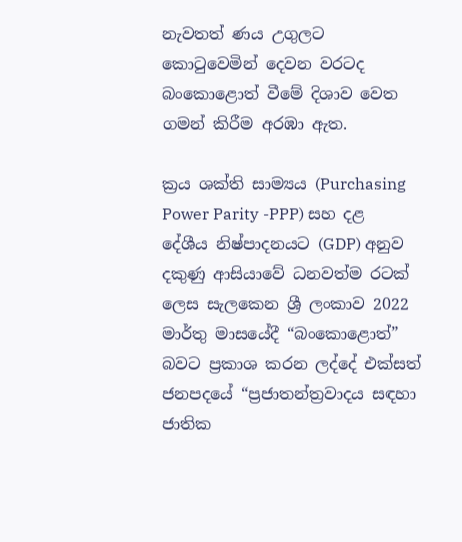නැවතත් ණය උගුලට කොටුවෙමින් දෙවන වරටද බංකොළොත් වීමේ දිශාව වෙත ගමන් කිරීම අරඹා ඇත.

ක්‍රය ශක්ති සාම්‍යය (Purchasing Power Parity -PPP) සහ දළ දේශීය නිෂ්පාදනයට (GDP) අනුව දකුණු ආසියාවේ ධනවත්ම රටක් ලෙස සැලකෙන ශ්‍රී ලංකාව 2022 මාර්තු මාසයේදී “බංකොළොත්” බවට ප්‍රකාශ කරන ලද්දේ එක්සත් ජනපදයේ “ප්‍රජාතන්ත්‍රවාදය සඳහා ජාතික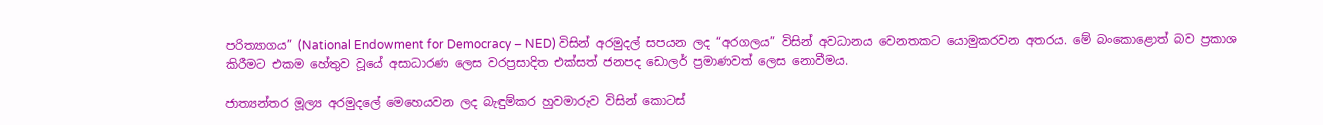පරිත්‍යාගය” (National Endowment for Democracy – NED) විසින් අරමුදල් සපයන ලද “අරගලය” විසින් අවධානය වෙනතකට යොමුකරවන අතරය. මේ බංකොළොත් බව ප්‍රකාශ කිරීමට එකම හේතුව වූයේ අසාධාරණ ලෙස වරප්‍රසාදිත එක්සත් ජනපද ඩොලර් ප්‍රමාණවත් ලෙස නොවීමය.

ජාත්‍යන්තර මූල්‍ය අරමුදලේ මෙහෙයවන ලද බැඳුම්කර හුවමාරුව විසින් කොටස්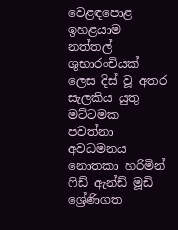වෙළඳපොළ ඉහළයාම නත්තල් ශුභාරංචියක් ලෙස දිස් වූ අතර සැලකිය යුතු මට්ටමක පවත්නා අවධමනය නොතකා හරිමින් ෆිඩ් ඇන්ඩ් මූඩි ශ්‍රේණිගත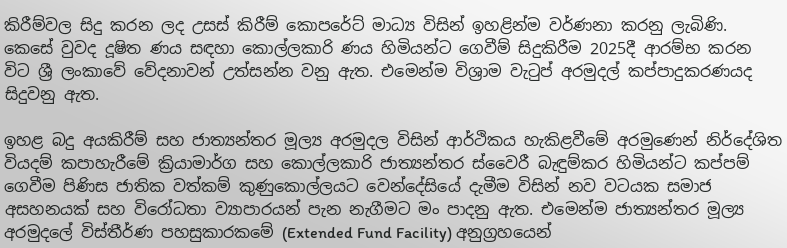කිරීම්වල සිදු කරන ලද උසස් කිරීම් කොපරේට් මාධ්‍ය විසින් ඉහළින්ම වර්ණනා කරනු ලැබිණි. කෙසේ වුවද දූෂිත ණය සඳහා කොල්ලකාරි ණය හිමියන්ට ගෙවීම් සිදුකිරීම 2025දී ආරම්භ කරන විට ශ්‍රී ලංකාවේ වේදනාවන් උත්සන්න වනු ඇත. එමෙන්ම විශ්‍රාම වැටුප් අරමුදල් කප්පාදුකරණයද සිදුවනු ඇත.

ඉහළ බදු අයකිරීම් සහ ජාත්‍යන්තර මූල්‍ය අරමුදල විසින් ආර්ථිකය හැකිළවීමේ අරමුණෙන් නිර්දේශිත වියදම් කපාහැරීමේ ක්‍රියාමාර්ග සහ කොල්ලකාරි ජාත්‍යන්තර ස්වෛරී බැඳුම්කර හිමියන්‌ට කප්පම් ගෙවීම පිණිස ජාතික වත්කම් කුණුකොල්ලයට වෙන්දේසියේ දැමීම විසින් නව වටයක සමාජ අසහනයක් සහ විරෝධතා ව්‍යාපාරයන් පැන නැගීමට මං පාදනු ඇත. එමෙන්ම ජාත්‍යන්තර මූල්‍ය අරමුදලේ විස්තීර්ණ පහසුකාරකමේ (Extended Fund Facility) අනුග්‍රහයෙන්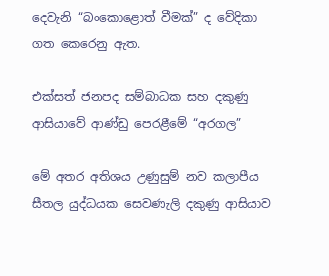දෙවැනි “බංකොළොත් වීමක්” ද වේදිකා ගත කෙරෙනු ඇත.

එක්සත් ජනපද සම්බාධක සහ දකුණු ආසියාවේ ආණ්ඩු පෙරළීමේ “අරගල”

මේ අතර අතිශය උණුසුම් නව කලාපීය සීතල යුද්ධයක සෙවණැලි දකුණු ආසියාව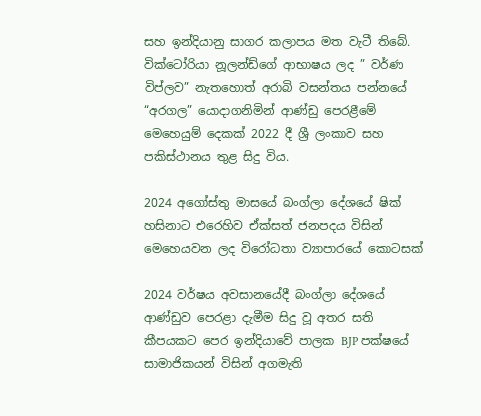සහ ඉන්දියානු සාගර කලාපය මත වැටී තිබේ. වික්ටෝරියා නූලන්ඩ්ගේ ආභාෂය ලද ” වර්ණ විප්ලව” නැතහොත් අරාබි වසන්තය පන්නයේ “අරගල” යොදාගනිමින් ආණ්ඩු පෙරළීමේ මෙහෙයුම් දෙකක් 2022 දී ශ්‍රී ලංකාව සහ පකිස්ථානය තුළ සිදු විය.

2024 අගෝස්තු මාසයේ බංග්ලා දේශයේ ෂික් හසිනාට එරෙහිව ඒක්සත් ජනපදය විසින් මෙහෙයවන ලද විරෝධතා ව්‍යාපාරයේ කොටසක්

2024 වර්ෂය අවසානයේදී බංග්ලා දේශයේ ආණ්ඩුව පෙරළා දැමීම සිදු වූ අතර සති කීපයකට පෙර ඉන්දියාවේ පාලක BJP පක්ෂයේ සාමාජිකයන් විසින් අගමැති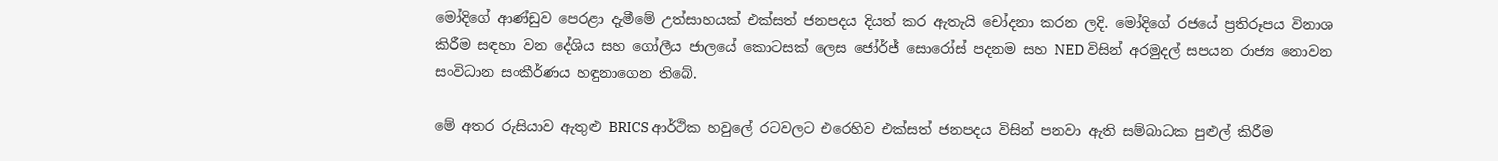මෝදිගේ ආණ්ඩුව පෙරළා දැමීමේ උත්සාහයක් එක්සත් ජනපදය දියත් කර ඇතැයි චෝදනා කරන ලදි. මෝදිගේ රජයේ ප්‍රතිරූපය විනාශ කිරීම සඳහා වන දේශිය සහ ගෝලීය ජාලයේ කොටසක් ලෙස ජෝර්ජ් සොරෝස් පදනම සහ NED විසින් අරමුදල් සපයන රාජ්‍ය නොවන සංවිධාන සංකීර්ණය හඳුනාගෙන තිබේ.

මේ අතර රුසියාව ඇතුළු BRICS ආර්ථික හවුලේ රටවලට එරෙහිව එක්සත් ජනපදය විසින් පනවා ඇති සම්බාධක පුළුල් කිරීම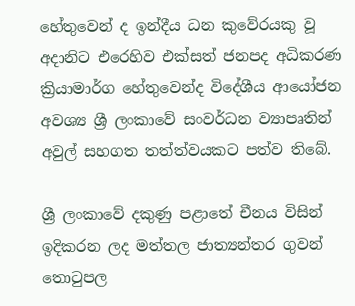හේතුවෙන් ද ඉන්දීය ධන කුවේරයකු වූ අදානිට එරෙහිව එක්සත් ජනපද අධිකරණ ක්‍රියාමාර්ග හේතුවෙන්ද විදේශීය ආයෝජන අවශ්‍ය ශ්‍රී ලංකාවේ සංවර්ධන ව්‍යාපෘතින් අවුල් සහගත තත්ත්වයකට පත්ව තිබේ.

ශ්‍රී ලංකාවේ දකුණු පළාතේ චීනය විසින් ඉදිකරන ලද මත්තල ජාත්‍යන්තර ගුවන් තොටුපල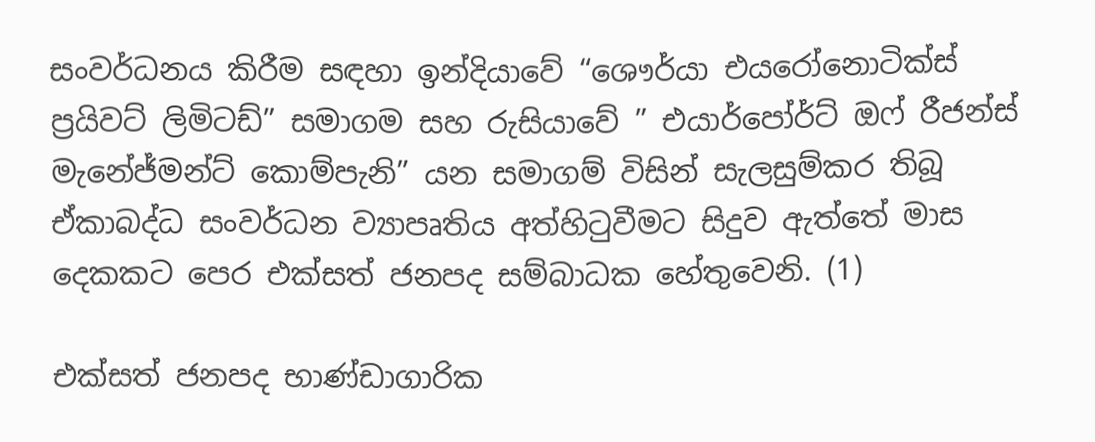සංවර්ධනය කිරීම සඳහා ඉන්දියාවේ “ශෞර්යා එයරෝනොටික්ස් ප්‍රයිවට් ලිමිටඩ්” සමාගම සහ රුසියාවේ ” එයාර්පෝර්ට් ඔ‌ෆ් රීජන්ස් මැනේජ්මන්ට් කොම්පැනි” යන සමාගම් විසින් සැලසුම්කර තිබූ ඒකාබද්ධ සංවර්ධන ව්‍යාපෘතිය අත්හිටුවීමට සිදුව ඇත්තේ මාස දෙකකට පෙර එක්සත් ජනපද සම්බාධක හේතුවෙනි. (1)

එක්සත් ජනපද භාණ්ඩාගාරික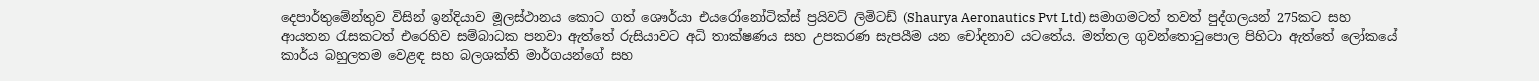දෙපාර්තුමේන්තුව විසින් ඉන්දියාව මූලස්ථානය කොට ගත් ශෞර්යා එයරෝනෝටික්ස් ප්‍රයිවට් ලිමිටඩ් (Shaurya Aeronautics Pvt Ltd) සමාගමටත් තවත් පුද්ගලයන් 275කට සහ ආයතන රැසකටත් එරෙහිව සම්බාධක පනවා ඇත්තේ රුසියාවට අධි තාක්ෂණය සහ උපකරණ සැපයීම යන චෝදනාව යටතේය. මත්තල ගුවන්තොටුපොල පිහිටා ඇත්තේ ලෝකයේ කාර්ය බහුලතම වෙළඳ සහ බලශක්ති මාර්ගයන්ගේ සහ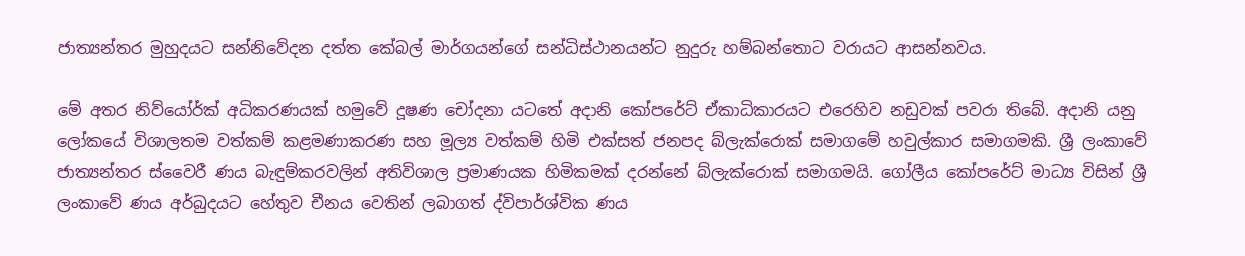ජාත්‍යන්තර මුහුදයට සන්නිවේදන දත්ත කේබල් මාර්ගයන්ගේ සන්ධිස්ථානයන්ට නුදුරු හම්බන්තොට වරායට ආසන්නවය.

මේ අතර නිව්යෝර්ක් අධිකරණයක් හමුවේ දූෂණ චෝදනා යටතේ අදානි කෝපරේට් ඒකාධිකාරයට එරෙහිව නඩුවක් පවරා තිබේ. අදානි යනු ලෝකයේ විශාලතම වත්කම් කළමණාකරණ සහ මූල්‍ය වත්කම් හිමි එක්සත් ජනපද බ්ලැක්රොක් සමාගමේ හවුල්කාර සමාගමකි. ශ්‍රී ලංකාවේ ජාත්‍යන්තර ස්වෛරී ණය බැඳුම්කරවලින් අතිවිශාල ප්‍රමාණයක හිමිකමක් දරන්නේ බ්ලැක්රොක් සමාගමයි. ගෝලීය කෝපරේට් මාධ්‍ය විසින් ශ්‍රී ලංකාවේ ණය අර්බුදයට හේතුව චීනය වෙතින් ලබාගත් ද්විපාර්ශ්වික ණය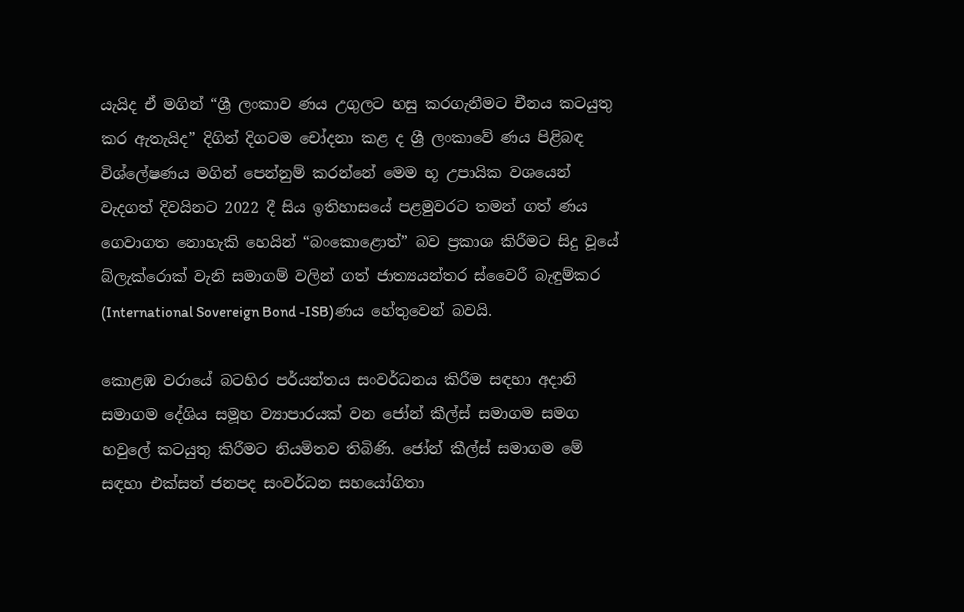යැයිද ඒ මගින් “ශ්‍රී ලංකාව ණය උගුලට හසු කරගැනීමට චීනය කටයුතු කර ඇතැයිද” දිගින් දිගටම චෝදනා කළ ද ශ්‍රී ලංකාවේ ණය පිළිබඳ විශ්ලේෂණය මගින් පෙන්නුම් කරන්නේ මෙම භූ උපායික වශයෙන් වැදගත් දිවයිනට 2022 දී සිය ඉතිහාසයේ පළමුවරට තමන් ගත් ණය ගෙවාගත නොහැකි හෙයින් “බංකොළොත්” බව ප්‍රකාශ කිරීමට සිදු වූයේ බ්ලැක්රොක් වැනි සමාගම් වලින් ගත් ජාත්‍යයන්තර ස්වෛරී බැඳුම්කර (International Sovereign Bond -ISB)ණය හේතුවෙන් බවයි.

කොළඹ වරායේ බටහිර පර්යන්තය සංවර්ධනය කිරීම සඳහා අදානි සමාගම දේශිය සමූහ ව්‍යාපාරයක් වන ජෝන් කීල්ස් සමාගම සමග හවුලේ කටයුතු කිරීමට නියමිතව තිබිණි. ජෝන් කීල්ස් සමාගම මේ සඳහා එක්සත් ජනපද සංවර්ධන සහයෝගිතා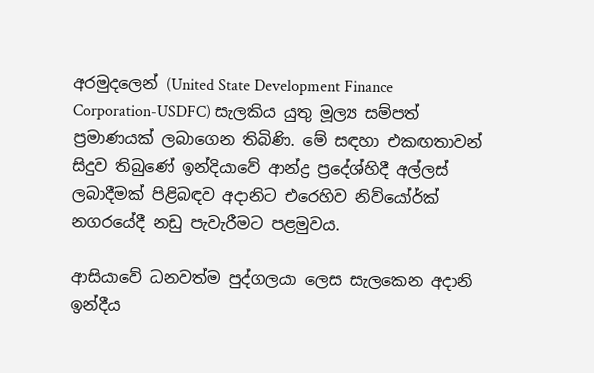අරමුදලෙන් (United State Development Finance Corporation-USDFC) සැලකිය යුතු මූල්‍ය සම්පත් ප්‍රමාණයක් ලබාගෙන තිබිණි. මේ සඳහා එකඟතාවන් සිදුව තිබුණේ ඉන්දියාවේ ආන්ද්‍ර ප්‍රදේශ්හිදී අල්ලස් ලබාදීමක් පිළිබඳව අදානිට එරෙහිව නිව්යෝර්ක් නගරයේදී නඩු පැවැරීමට පළමුවය.

ආසියාවේ ධනවත්ම පුද්ගලයා ලෙස සැලකෙන අදානි ඉන්දීය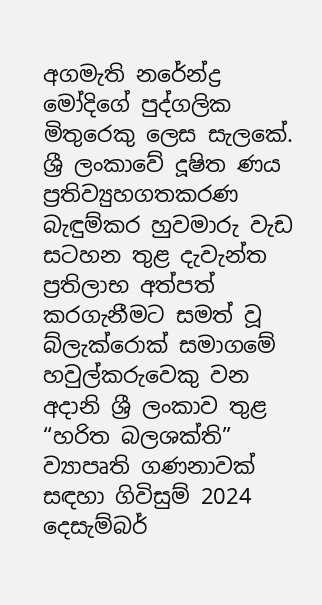අගමැති නරේන්ද්‍ර මෝදිගේ පුද්ගලික මිතුරෙකු ලෙස සැලකේ. ශ්‍රී ලංකාවේ දූෂිත ණය ප්‍රතිව්‍යුහගතකරණ බැඳුම්කර හුවමාරු වැඩ සටහන තුළ දැවැන්ත ප්‍රතිලාභ අත්පත් කරගැනීමට සමත් වූ බ්ලැක්රොක් සමාගමේ හවුල්කරුවෙකු වන අදානි ශ්‍රී ලංකාව තුළ “හරිත බලශක්ති” ව්‍යාපෘති ගණනාවක් සඳහා ගිවිසුම් 2024 දෙසැම්බර්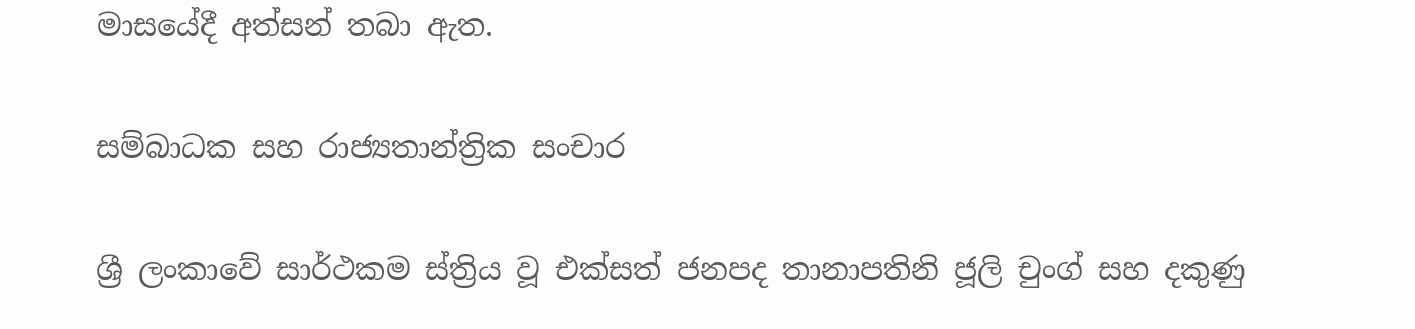මාසයේදී අත්සන් තබා ඇත.

සම්බාධක සහ රාජ්‍යතාන්ත්‍රික සංචාර

ශ්‍රී ලංකාවේ සාර්ථකම ස්ත්‍රිය වූ එක්සත් ජනපද තානාපතිනි ජූලි චුංග් සහ දකුණු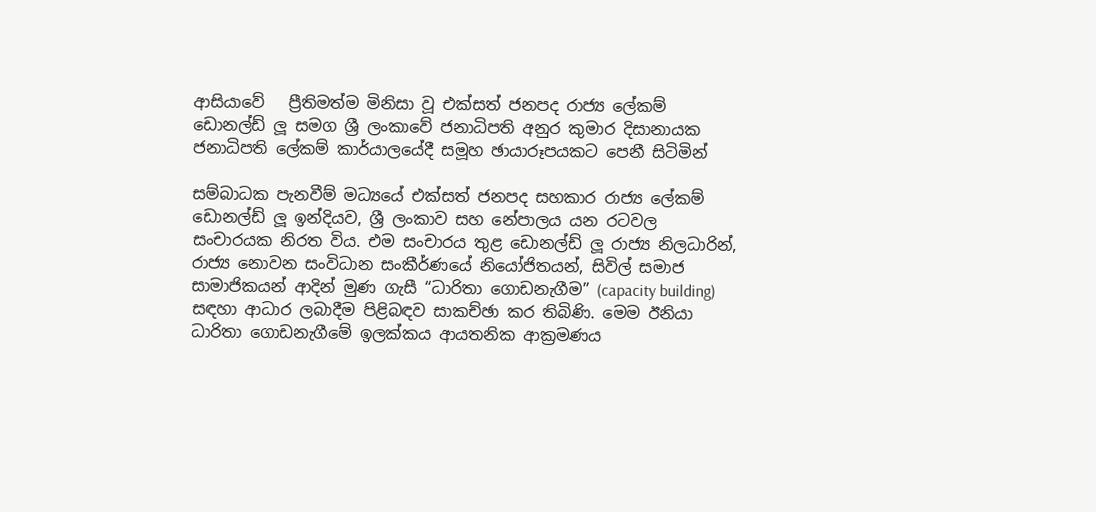ආසියාවේ   ප්‍රීතිමත්ම මිනිසා වූ එක්සත් ජනපද රාජ්‍ය ලේකම් ඩොනල්ඩ් ලූ සමග ශ්‍රී ලංකාවේ ජනාධිපති අනුර කුමාර දිසානායක ජනාධිපති ලේකම් කාර්යාලයේදී සමූහ ඡායාරූපයකට පෙනී සිටිමින්

සම්බාධක පැනවීම් මධ්‍යයේ එක්සත් ජනපද සහකාර රාජ්‍ය ලේකම් ඩොනල්ඩ් ලූ ඉන්දියව, ශ්‍රී ලංකාව සහ නේපාලය යන රටවල සංචාරයක නිරත විය. එම සංචාරය තුළ ඩොනල්ඩ් ලූ රාජ්‍ය නිලධාරින්, රාජ්‍ය නොවන සංවිධාන සංකීර්ණයේ නියෝජිතයන්, සිවිල් සමාජ සාමාජිකයන් ආදින් මුණ ගැසී “ධාරිතා ගොඩනැගීම” (capacity building) සඳහා ආධාර ලබාදීම පිළිබඳව සාකච්ඡා කර තිබිණි. මෙම ඊනියා ධාරිතා ගොඩනැගීමේ ඉලක්කය ආයතනික ආක්‍රමණය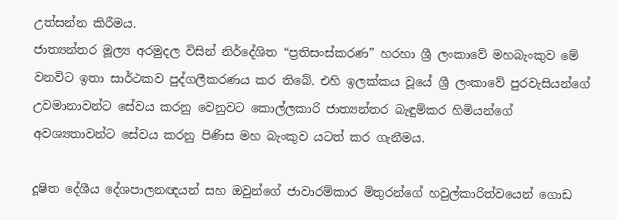උත්සන්න කිරීමය.
ජාත්‍යන්තර මූල්‍ය අරමුදල විසින් නිර්දේශිත “ප්‍රතිසංස්කරණ” හරහා ශ්‍රී ලංකාවේ මහබැංකුව මේ වනවිට ඉතා සාර්ථකව පුද්ගලීකරණය කර තිබේ. එහි ඉලක්කය වූයේ ශ්‍රී ලංකාවේ පුරවැසියන්ගේ උවමානාවන්ට සේවය කරනු වෙනුවට කොල්ලකාරි ජාත්‍යන්තර බැඳුම්කර හිමියන්ගේ අවශ්‍යතාවන්ට සේවය කරනු පිණිස මහ බැංකුව යටත් කර ගැනීමය.

දූෂිත දේශීය දේශපාලනඥයන් සහ ඔවුන්ගේ ජාවාරම්කාර මිතුරන්ගේ හවුල්කාරිත්වයෙන් ගොඩ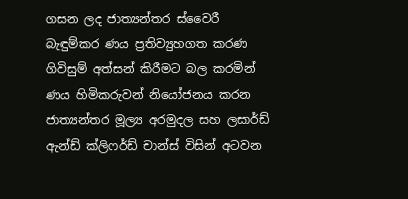ගසන ලද ජාත්‍යන්තර ස්වෛරී බැඳුම්කර ණය ප්‍රතිව්‍යුහගත කරණ ගිවිසුම් අත්සන් කිරීමට බල කරමින් ණය හිමිකරුවන් නියෝජනය කරන ජාත්‍යන්තර මූල්‍ය අරමුදල සහ ලසාර්ඩ් ඇන්ඩ් ක්ලි‌ෆර්ඩ් චාන්ස් විසින් අටවන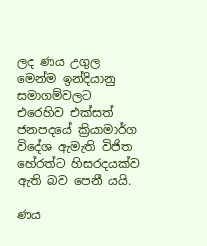ලද ණය උගුල මෙන්ම ඉන්දියානු සමාගම්වලට එරෙහිව එක්සත් ජනපදයේ ක්‍රියාමාර්ග විදේශ ඇමැති විජිත හේරත්ට හිසරදයක්ව ඇති බව පෙනී යයි.

ණය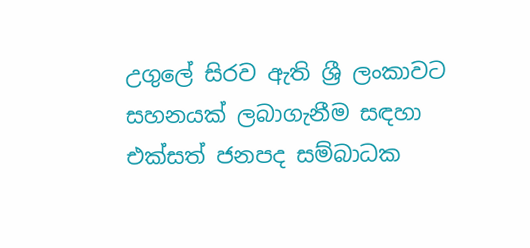උගුලේ සිරව ඇති ශ්‍රී ලංකාවට සහනයක් ලබාගැනීම සඳහා එක්සත් ජනපද සම්බාධක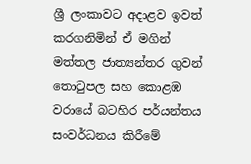ශ්‍රී ලංකාවට අදාළව ඉවත් කරගනිමින් ඒ මගින් මත්තල ජාත්‍යන්තර ගුවන් තොටුපල සහ කොළඹ වරායේ බටහිර පර්යන්තය සංවර්ධනය කිරීමේ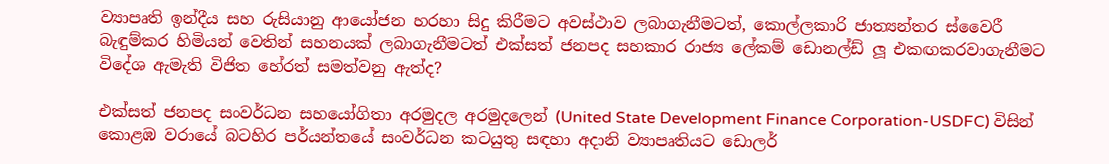ව්‍යාපෘති ඉන්දීය සහ රුසියානු ආයෝජන හරහා සිදු කිරීමට අවස්ථාව ලබාගැනීමටත්, කොල්ලකාරි ජාත්‍යන්තර ස්වෛරී බැඳුම්කර හිමියන් වෙතින් සහනයක් ලබාගැනීමටත් එක්සත් ජනපද සහකාර රාජ්‍ය ලේකම් ඩොනල්ඩ් ලූ එකඟකරවාගැනීමට විදේශ ඇමැති විජිත හේරත් සමත්වනු ඇත්ද?

එක්සත් ජනපද සංවර්ධන සහයෝගිතා අරමුදල අරමුදලෙන් (United State Development Finance Corporation-USDFC) විසින් කොළඹ වරායේ බටහිර පර්යන්තයේ සංවර්ධන කටයුතු සඳහා අදානි ව්‍යාපෘතියට ඩොලර්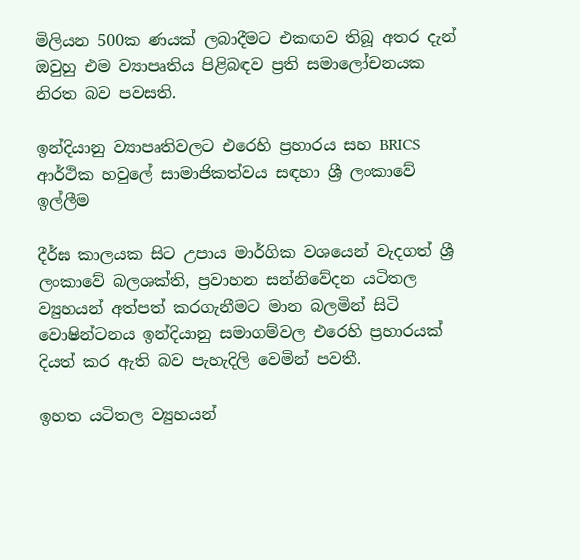මිලියන 500ක ණයක් ලබාදීමට එකඟව තිබූ අතර දැන් ඔවුහු එම ව්‍යාපෘතිය පිළිබඳව ප්‍රති සමාලෝචනයක නිරත බව පවසති.

ඉන්දියානු ව්‍යාපෘතිවලට එරෙහි ප්‍රහාරය සහ BRICS ආර්ථික හවුලේ සාමාජිකත්වය සඳහා ශ්‍රී ලංකාවේ ඉල්ලීම

දීර්ඝ කාලයක සිට උපාය මාර්ගික වශයෙන් වැදගත් ශ්‍රී ලංකාවේ බලශක්ති, ප්‍රවාහන සන්නිවේදන යටිතල ව්‍යුහයන් අත්පත් කරගැනීමට මාන බලමින් සිටි වොෂින්ටනය ඉන්දියානු සමාගම්වල එරෙහි ප්‍රහාරයක් දියත් කර ඇති බව පැහැදිලි වෙමින් පවතී.

ඉහත යටිතල ව්‍යුහයන්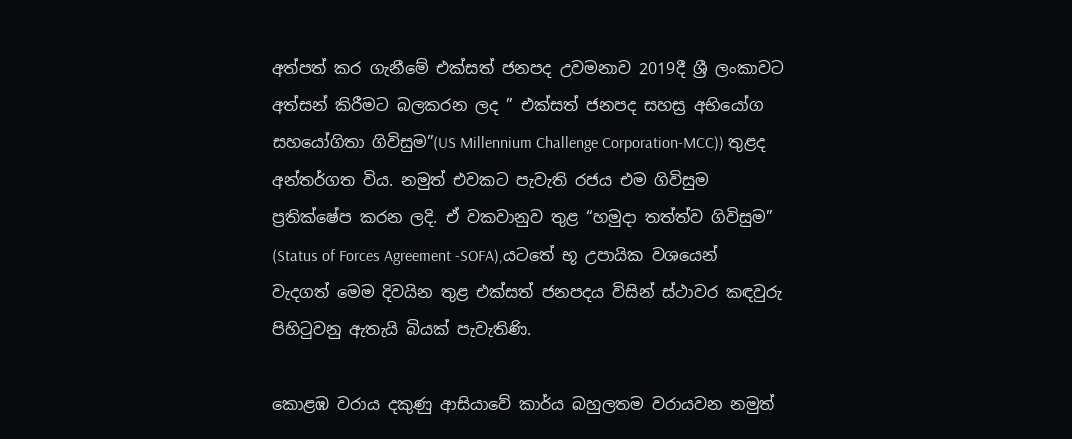අත්පත් කර ගැනීමේ එක්සත් ජනපද උවමනාව 2019දී ශ්‍රී ලංකාවට අත්සන් කිරීමට බලකරන ලද ” එක්සත් ජනපද සහස්‍ර අභියෝග සහයෝගිතා ගිවිසුම”(US Millennium Challenge Corporation-MCC)) තුළද අන්තර්ගත විය. නමුත් එවකට පැවැති රජය එම ගිවිසුම ප්‍රතික්ෂේප කරන ලදි. ඒ වකවානුව තුළ “හමුදා තත්ත්ව ගිවිසුම” (Status of Forces Agreement -SOFA),යටතේ භූ උපායික වශයෙන් වැදගත් මෙම දිවයින තුළ එක්සත් ජනපදය විසින් ස්ථාවර කඳවුරු පිහිටුවනු ඇතැයි බියක් පැවැතිණි.

කොළඹ වරාය දකුණු ආසියාවේ කාර්ය බහුලතම වරායවන නමුත්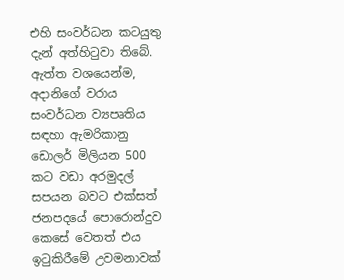එහි සංවර්ධන කටයුතු දැන් අත්හිටුවා තිබේ. ඇත්ත වශයෙන්ම, අදානිගේ වරාය සංවර්ධන ව්‍යපෘතිය සඳහා ඇමරිකානු ඩොලර් මිලියන 500 කට වඩා අරමුදල් සපයන බවට එක්සත් ජනපදයේ පොරොන්දුව කෙසේ වෙතත් එය ඉටුකිරීමේ උවමනාවක්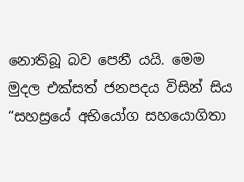නොතිබූ බව පෙනී යයි. මෙම මුදල එක්සත් ජනපදය විසින් සිය “සහස්‍රයේ අභියෝග සහයොගිතා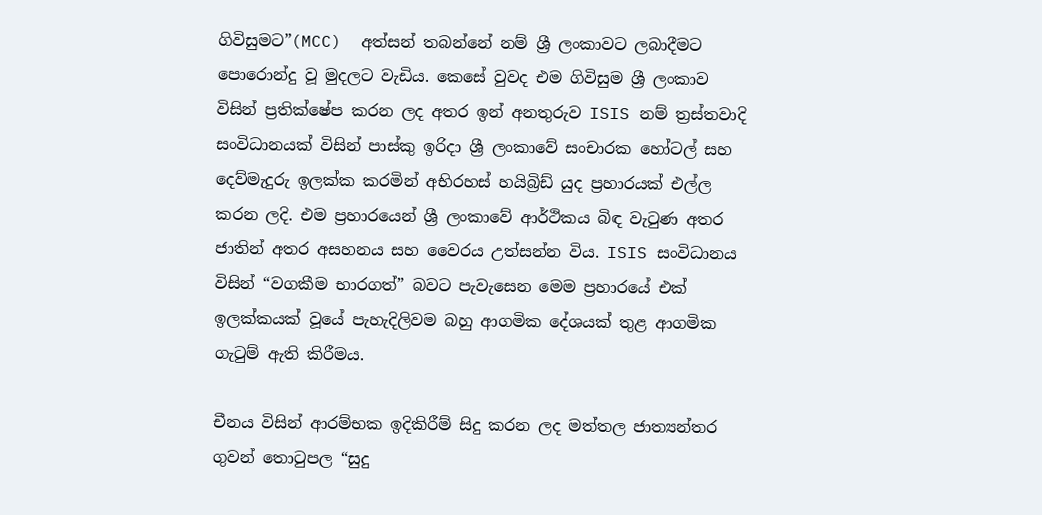ගිවිසුමට”(MCC)  අත්සන් තබන්නේ නම් ශ්‍රී ලංකාවට ලබාදීමට පොරොන්දු වූ මුදලට වැඩිය. කෙසේ වුවද එම ගිවිසුම ශ්‍රී ලංකාව විසින් ප්‍රතික්ෂේප කරන ලද අතර ඉන් අනතුරුව ISIS නම් ත්‍රස්තවාදි සංවිධානයක් විසින් පාස්කු ඉරිදා ශ්‍රී ලංකාවේ සංචාරක හෝටල් සහ දෙව්මැදුරු ඉලක්ක කරමින් අභිරහස් හයිබ්‍රිඩ් යුද ප්‍රහාරයක් එල්ල කරන ලදි. එම ප්‍රහාරයෙන් ශ්‍රී ලංකාවේ ආර්ථිකය බිඳ වැටුණ අතර ජාතින් අතර අසහනය සහ වෛරය උත්සන්න විය. ISIS සංවිධානය විසින් “වගකීම භාරගත්” බවට පැවැසෙන මෙම ප්‍රහාරයේ එක් ඉලක්කයක් වූයේ පැහැදිලිවම බහු ආගමික දේශයක් තුළ ආගමික ගැටුම් ඇති කිරීමය.

චීනය විසින් ආරම්භක ඉදිකිරීම් සිදු කරන ලද මත්තල ජාත්‍යන්තර ගුවන් තොටුපල “සුදු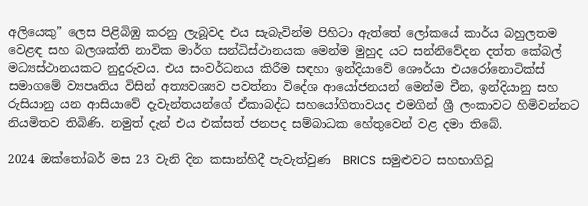අලියෙකු” ලෙස පිළිබිඹු කරනු ලැබූවද එය සැබැවින්ම පිහිටා ඇත්තේ ලෝකයේ කාර්ය බහුලතම වෙළඳ සහ බලශක්ති නාවික මාර්ග සන්ධිස්ථානයක මෙන්ම මුහුද යට සන්නිවේදන දත්ත කේබල් මධ්‍යස්ථානයකට නුදුරුවය. එය සංවර්ධනය කිරීම සඳහා ඉන්දියාවේ ශෞර්යා එයරෝනොටික්ස් සමාගමේ ව්‍යපෘතිය විසින් අත්‍යවශ්‍යව පවත්නා විදේශ ආයෝජනයන් මෙන්ම චීන, ඉන්දියානු සහ රුසියානු යන ආසියාවේ දැවැන්තයන්ගේ ඒකාබද්ධ සහයෝගිතාවයද එමගින් ශ්‍රී ලංකාවට හිමිවන්නට නියමිතව තිබිණි. නමුත් දැන් එය එක්සත් ජනපද සම්බාධක හේතුවෙන් වළ දමා තිබේ.

2024 ඔක්තෝබර් මස 23 වැනි දින කසාන්හිදී පැවැත්වුණ  BRICS  සමුළුවට සහභාගිවූ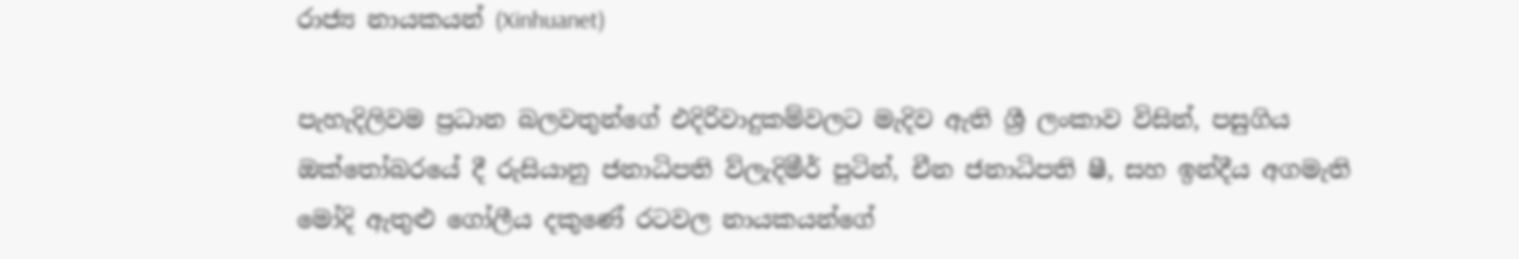රාජ්‍ය නායකයන් (Xinhuanet)

පැහැදිලිවම ප්‍රධාන බලවතුන්ගේ එදිරිවාදුකම්වලට මැදිව ඇති ශ්‍රී ලංකාව විසින්, පසුගිය ඔක්තෝබරයේ දී රුසියානු ජනාධිපති ව්ලැදිමීර් පුටින්, චීන ජනාධිපති ෂී, සහ ඉන්දීය අගමැති මෝදි ඇතුළු ගෝලීය දකුණේ රටවල නායකයන්ගේ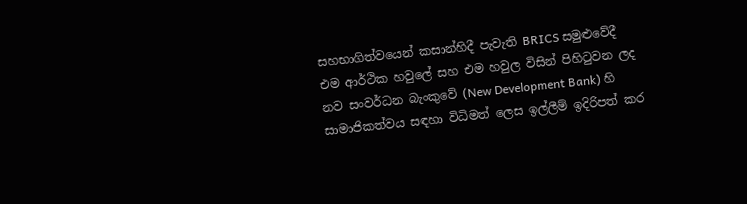සහභාගිත්වයෙන් කසාන්හිදී පැවැති BRICS සමුළුවේදී එම ආර්ථික හවුලේ සහ එම හවුල විසින් පිහිටුවන ලද නව සංවර්ධන බැංකුවේ (New Development Bank) හි සාමාජිකත්වය සඳහා විධිමත් ලෙස ඉල්ලීම් ඉදිරිපත් කර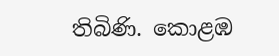තිබිණි. කොළඹ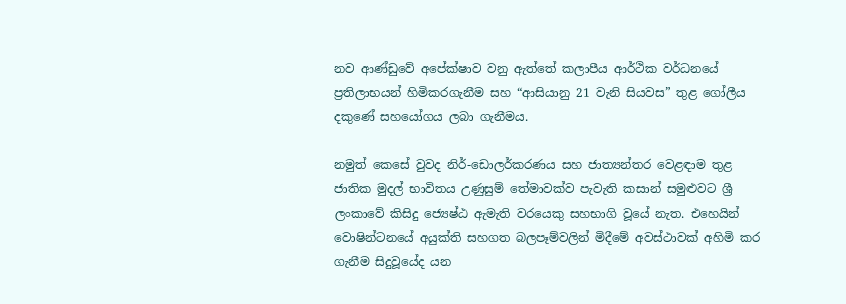නව ආණ්ඩුවේ අපේක්ෂාව වනු ඇත්තේ කලාපීය ආර්ථික වර්ධනයේ ප්‍රතිලාභයන් හිමිකරගැනීම සහ “ආසියානු 21 වැනි සියවස” තුළ ගෝලීය දකුණේ සහයෝගය ලබා ගැනීමය.

නමුත් කෙසේ වුවද නිර්-ඩොලර්කරණය සහ ජාත්‍යන්තර වෙළඳාම තුළ ජාතික මුදල් භාවිතය උණුසුම් තේමාවක්ව පැවැති කසාන් සමුළුවට ශ්‍රී ලංකාවේ කිසිදු ජ්‍යෙෂ්ඨ ඇමැති වරයෙකු සහභාගි වූයේ නැත. එහෙයින් වොෂින්ටනයේ අයුක්ති සහගත බලපෑම්වලින් මිදීමේ අවස්ථාවක් අහිමි කර ගැනීම සිදුවූයේද යන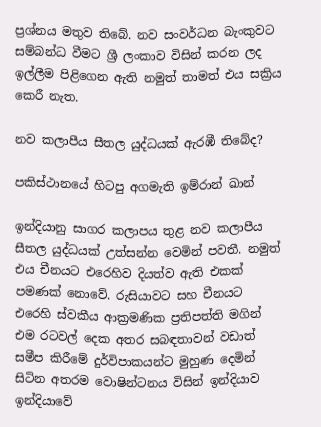ප්‍රශ්නය මතුව තිබේ. නව සංවර්ධන බැංකුවට සම්බන්ධ වීමට ශ්‍රී ලංකාව විසින් කරන ලද ඉල්ලීම පිළිගෙන ඇති නමුත් තාමත් එය සක්‍රිය කෙරී නැත.

නව කලාපීය සීතල යුද්ධයක් ඇරඹී තිබේද?

පකිස්ථානයේ හිටපු අගමැති ඉම්රාන් ඛාන්

ඉන්දියානු සාගර කලාපය තුළ නව කලාපීය සීතල යුද්ධයක් උත්සන්න වෙමින් පවතී. නමුත් එය චීනයට එරෙහිව දියත්ව ඇති එකක් පමණක් නොවේ. රුසියාවට සහ චීනයට එරෙහි ස්වකීය ආක්‍රමණික ප්‍රතිපත්ති මගින් එම රටවල් දෙක අතර සබඳතාවන් වඩාත් සමීප කිරීමේ දුර්විපාකයන්ට මුහුණ දෙමින් සිටින අතරම වොෂින්ටනය විසින් ඉන්දියාව ඉන්දියාවේ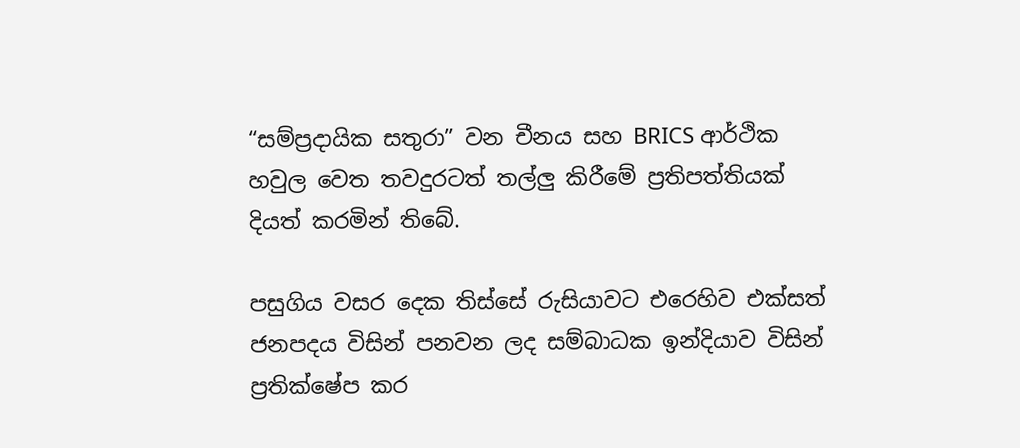“සම්ප්‍රදායික සතුරා” වන චීනය සහ BRICS ආර්ථික හවුල වෙත තවදුරටත් තල්ලු කිරීමේ ප්‍රතිපත්තියක් දියත් කරමින් තිබේ.

පසුගිය වසර දෙක තිස්සේ රුසියාවට එරෙහිව එක්සත් ජනපදය විසින් පනවන ලද සම්බාධක ඉන්දියාව විසින් ප්‍රතික්ෂේප කර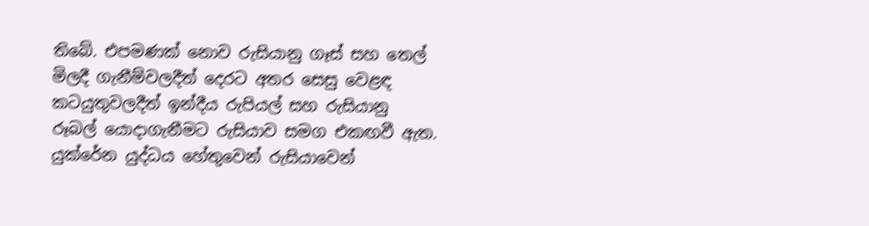තිබේ. එපමණක් නොව රුසියානු ගෑස් සහ තෙල් මිලදී ගැනීම්වලදීත් දෙරට අතර සෙසු වෙළඳ කටයුතුවලදීත් ඉන්දීය රුපියල් සහ රුසියානු රූබල් යොදාගැනීමට රුසියාව සමග එකඟවී ඇත. යුක්රේන යුද්ධය හේතුවෙන් රුසියාවෙන්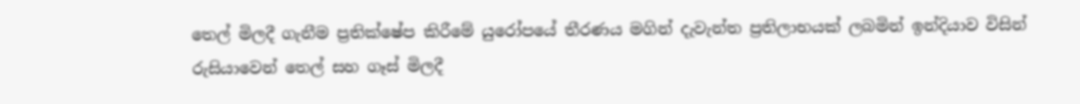තෙල් මිලදී ගැනීම ප්‍රතික්ෂේප කිරීමේ යුරෝපයේ තීරණය මගින් දැවැන්ත ප්‍රතිලාභයක් ලබමින් ඉන්දියාව විසින් රුසියාවෙන් තෙල් සහ ගෑස් මිලදී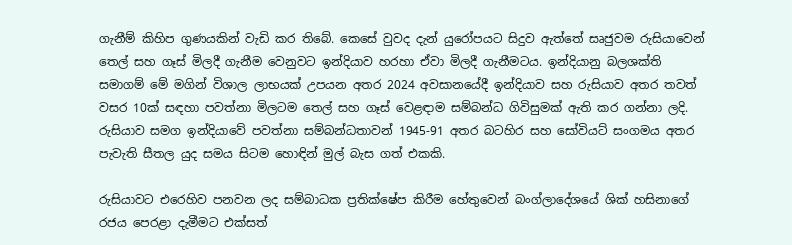ගැනීම් කිහිප ගුණයකින් වැඩි කර තිබේ. කෙසේ වුවද දැන් යුරෝපයට සිදුව ඇත්තේ සෘජුවම රුසියාවෙන් තෙල් සහ ගෑස් මිලදී ගැනීම වෙනුවට ඉන්දියාව හරහා ඒවා මිලදී ගැනීමටය. ඉන්දියානු බලශක්ති සමාගම් මේ මගින් විශාල ලාභයක් උපයන අතර 2024 අවසානයේදී ඉන්දියාව සහ රුසියාව අතර තවත් වසර 10ක් සඳහා පවත්නා මිලටම තෙල් සහ ගෑස් වෙළඳාම සම්බන්ධ ගිවිසුමක් ඇති කර ගන්නා ලදි. රුසියාව සමග ඉන්දියාවේ පවත්නා සම්බන්ධතාවන් 1945-91 අතර බටහිර සහ සෝවියට් සංගමය අතර පැවැති සීතල යුද සමය සිටම හොඳින් මුල් බැස ගත් එකකි.

රුසියාවට එරෙහිව පනවන ලද සම්බාධක ප්‍රතික්ෂේප කිරීම හේතුවෙන් බංග්ලාදේශයේ ශික් හසිනාගේ රජය පෙරළා දැමීමට එක්සත්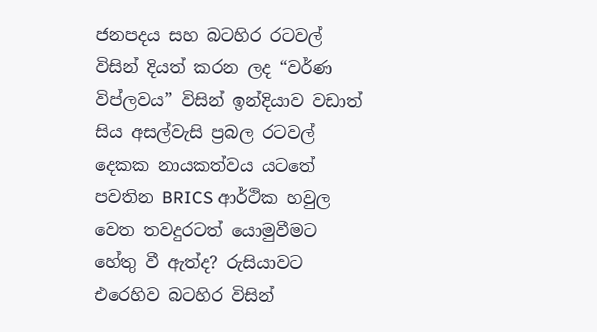ජනපදය සහ බටහිර රටවල් විසින් දියත් කරන ලද “වර්ණ විප්ලවය” විසින් ඉන්දියාව වඩාත් සිය අසල්වැසි ප්‍රබල රටවල් දෙකක නායකත්වය යටතේ පවතින BRICS ආර්ථික හවුල වෙත තවදුරටත් යොමුවීමට හේතු වී ඇත්ද? රුසියාවට එරෙහිව බටහිර විසින්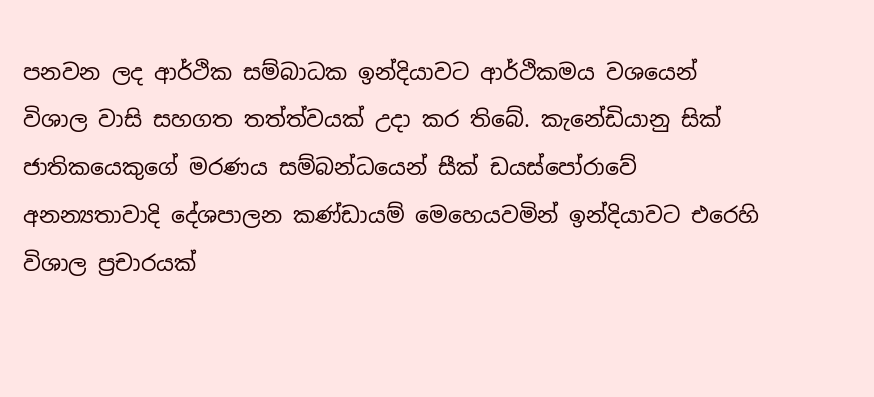පනවන ලද ආර්ථික සම්බාධක ඉන්දියාවට ආර්ථිකමය වශයෙන් විශාල වාසි සහගත තත්ත්වයක් උදා කර තිබේ. කැනේඩියානු සික් ජාතිකයෙකුගේ මරණය සම්බන්ධයෙන් සීක් ඩයස්පෝරාවේ අනන්‍යතාවාදි දේශපාලන කණ්ඩායම් මෙහෙයවමින් ඉන්දියාවට එරෙහි විශාල ප්‍රචාරයක්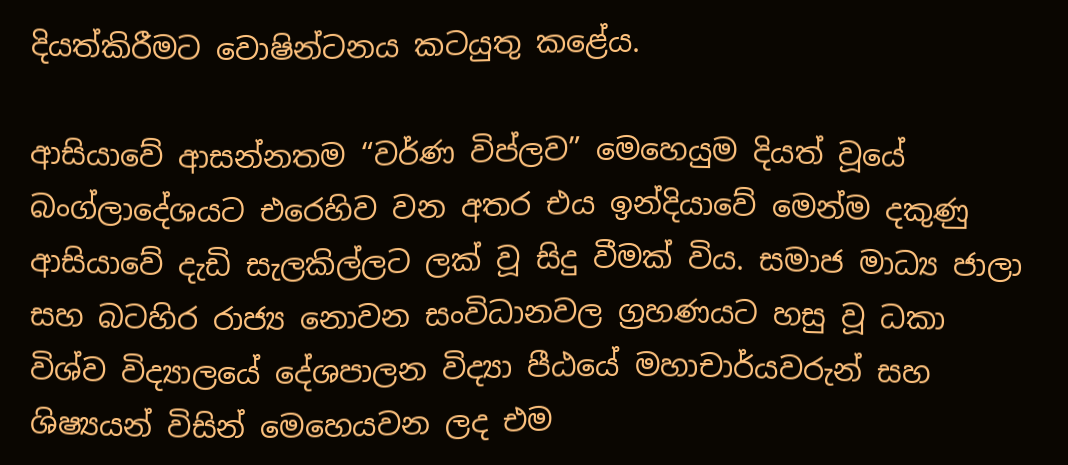දියත්කිරීමට වොෂින්ටනය කටයුතු කළේය.

ආසියාවේ ආසන්නතම “වර්ණ විප්ලව” මෙහෙයුම දියත් වූයේ බංග්ලාදේශයට එරෙහිව වන අතර එය ඉන්දියාවේ මෙන්ම දකුණු ආසියාවේ දැඩි සැලකිල්ලට ලක් වූ සිදු වීමක් විය. සමාජ මාධ්‍ය ජාලා සහ බටහිර රාජ්‍ය නොවන සංවිධානවල ග්‍රහණයට හසු වූ ධකා විශ්ව විද්‍යාලයේ දේශපාලන විද්‍යා පීඨයේ මහාචාර්යවරුන් සහ ශිෂ්‍යයන් විසින් මෙහෙයවන ලද එම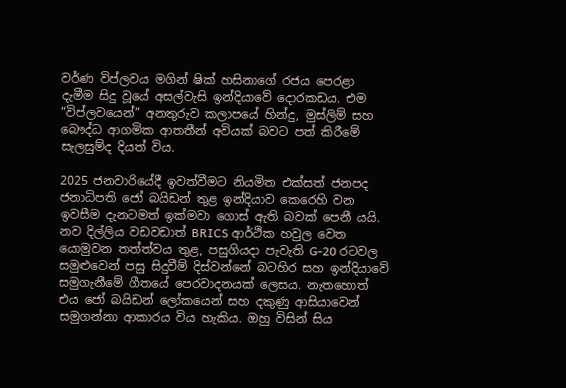වර්ණ විප්ලවය මගින් ෂික් හසිනාගේ රජය පෙරළා දැමීම සිදු වූයේ අසල්වැසි ඉන්දියාවේ දොරකඩය. එම “විප්ලවයෙන්” අනතුරුව කලාපයේ හින්දු, මුස්ලිම් සහ බෞද්ධ ආගමික ආතතීන් අවියක් බවට පත් කිරීමේ සැලසුම්ද දියත් විය.

2025 ජනවාරියේදී ඉවත්වීමට නියමිත එක්සත් ජනපද ජනාධිපති ජෝ බයිඩන් තුළ ඉන්දියාව කෙරෙහි වන ඉවසීම දැනටමත් ඉක්මවා ගොස් ඇති බවක් පෙනී යයි. නව දිල්ලිය වඩවඩාත් BRICS ආර්ථික හවුල වෙත යොමුවන තත්ත්වය තුළ, පසුගියදා පැවැති G-20 රටවල සමුළුවෙන් පසු සිදුවීම් දිස්වන්නේ බටහිර සහ ඉන්දියාවේ සමුගැනීමේ ගීතයේ පෙරවාදනයක් ලෙසය. නැතහොත් එය ජෝ බයිඩන් ලෝකයෙන් සහ දකුණු ආසියාවෙන් සමුගන්නා ආකාරය විය හැකිය. ඔහු විසින් සිය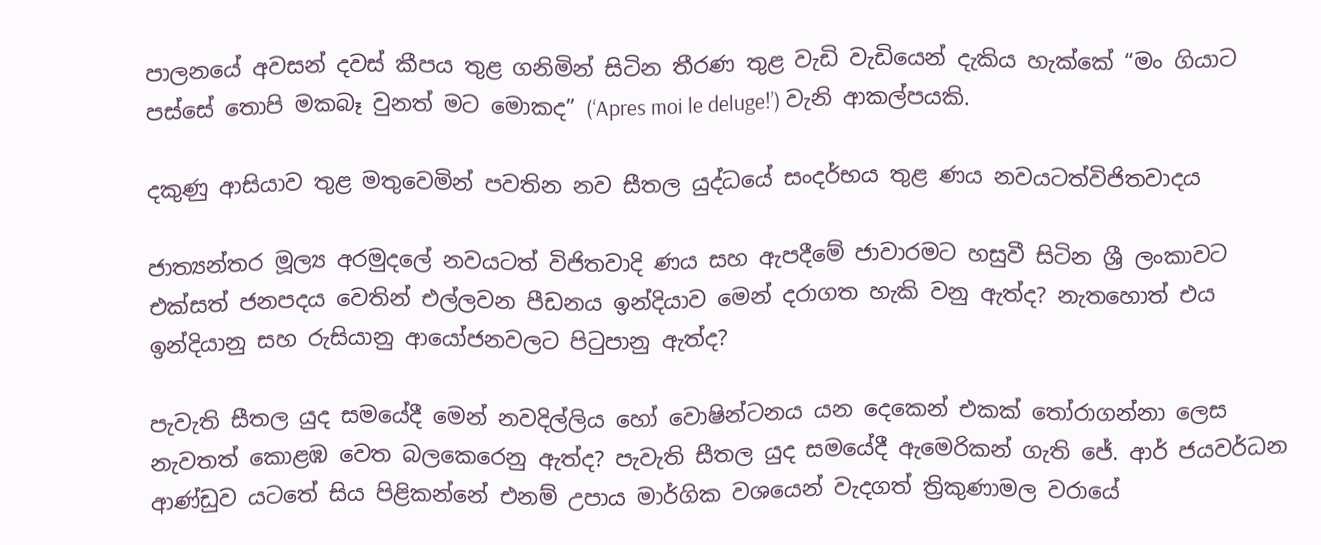පාලනයේ අවසන් දවස් කීපය තුළ ගනිමින් සිටින තීරණ තුළ වැඩි වැඩියෙන් දැකිය හැක්කේ “මං ගියාට පස්සේ තොපි මකබෑ වුනත් මට මොකද” (‘Apres moi le deluge!’) වැනි ආකල්පයකි.

දකුණු ආසියාව තුළ මතුවෙමින් පවතින නව සීතල යුද්ධයේ සංදර්භය තුළ ණය නවයටත්විජිතවාදය

ජාත්‍යන්තර මූල්‍ය අරමුදලේ නවයටත් විජිතවාදි ණය සහ ඇපදීමේ ජාවාරමට හසුවී සිටින ශ්‍රී ලංකාවට එක්සත් ජනපදය වෙතින් එල්ලවන පීඩනය ඉන්දියාව මෙන් දරාගත හැකි වනු ඇත්ද? නැතහොත් එය ඉන්දියානු සහ රුසියානු ආයෝජනවලට පිටුපානු ඇත්ද?

පැවැති සීතල යුද සමයේදී මෙන් නවදිල්ලිය හෝ වොෂින්ටනය යන දෙකෙන් එකක් තෝරාගන්නා ලෙස නැවතත් කොළඹ වෙත බලකෙරෙනු ඇත්ද? පැවැති සීතල යුද සමයේදී ඇමෙරිකන් ගැති ජේ. ආර් ජයවර්ධන ආණ්ඩුව යටතේ සිය පිළිකන්නේ එනම් උපාය මාර්ගික වශයෙන් වැදගත් ත්‍රිකුණාමල වරායේ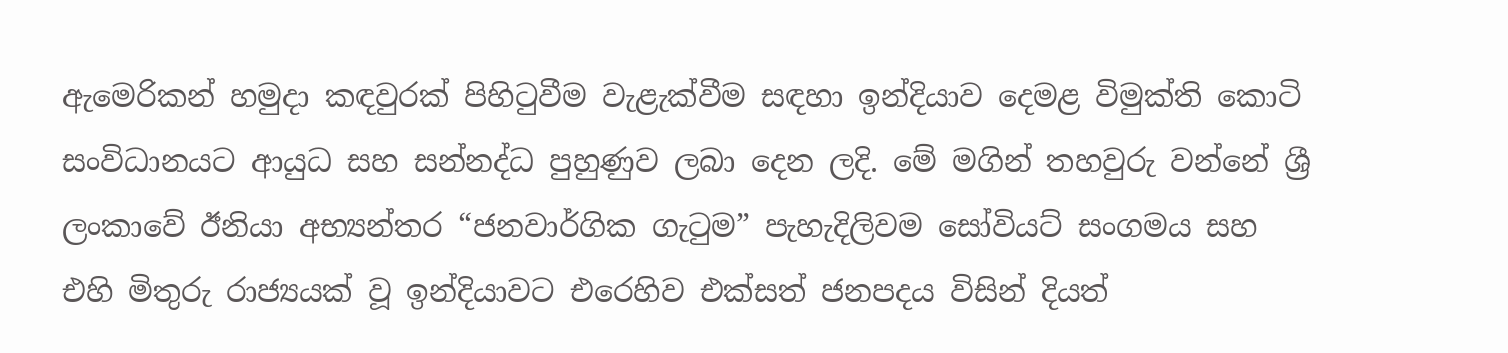ඇමෙරිකන් හමුදා කඳවුරක් පිහිටුවීම වැළැක්වීම සඳහා ඉන්දියාව දෙමළ විමුක්ති කොටි සංවිධානයට ආයුධ සහ සන්නද්ධ පුහුණුව ලබා දෙන ලදි. මේ මගින් තහවුරු වන්නේ ශ්‍රී ලංකාවේ ඊනියා අභ්‍යන්තර “ජනවාර්ගික ගැටුම” පැහැදිලිවම සෝවියට් සංගමය සහ එහි මිතුරු රාජ්‍යයක් වූ ඉන්දියාවට එරෙහිව එක්සත් ජනපදය විසින් දියත්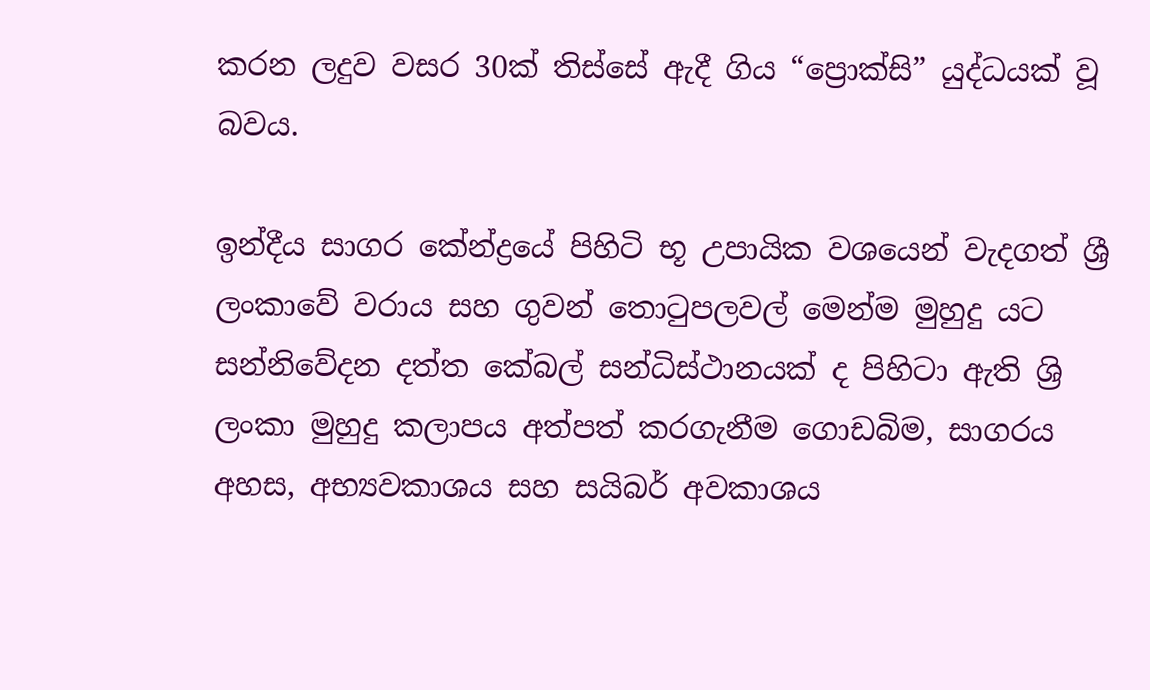කරන ලදුව වසර 30ක් තිස්සේ ඇදී ගිය “ප්‍රොක්සි” යුද්ධයක් වූ බවය.

ඉන්දීය සාගර කේන්ද්‍රයේ පිහිටි භූ උපායික වශයෙන් වැදගත් ශ්‍රී ලංකාවේ වරාය සහ ගුවන් තොටුපලවල් මෙන්ම මුහුදු යට සන්නිවේදන දත්ත කේබල් සන්ධිස්ථානයක් ද පිහිටා ඇති ශ්‍රි ලංකා මුහුදු කලාපය අත්පත් කරගැනීම ගොඩබිම, සාගරය අහස, අභ්‍යවකාශය සහ සයිබර් අවකාශය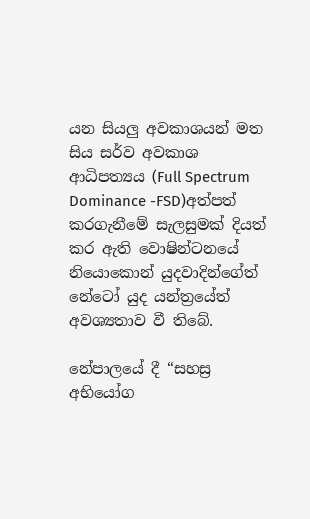යන සියලු අවකාශයන් මත සිය සර්ව අවකාශ ආධිපත්‍යය (Full Spectrum Dominance -FSD)අත්පත් කරගැනීමේ සැලසුමක් දියත් කර ඇති වොෂින්ටනයේ නියොකොන් යුදවාදින්ගේත් නේටෝ යුද යන්ත්‍රයේත් අවශ්‍යතාව වී තිබේ.

නේපාලයේ දී “සහස්‍ර අභියෝග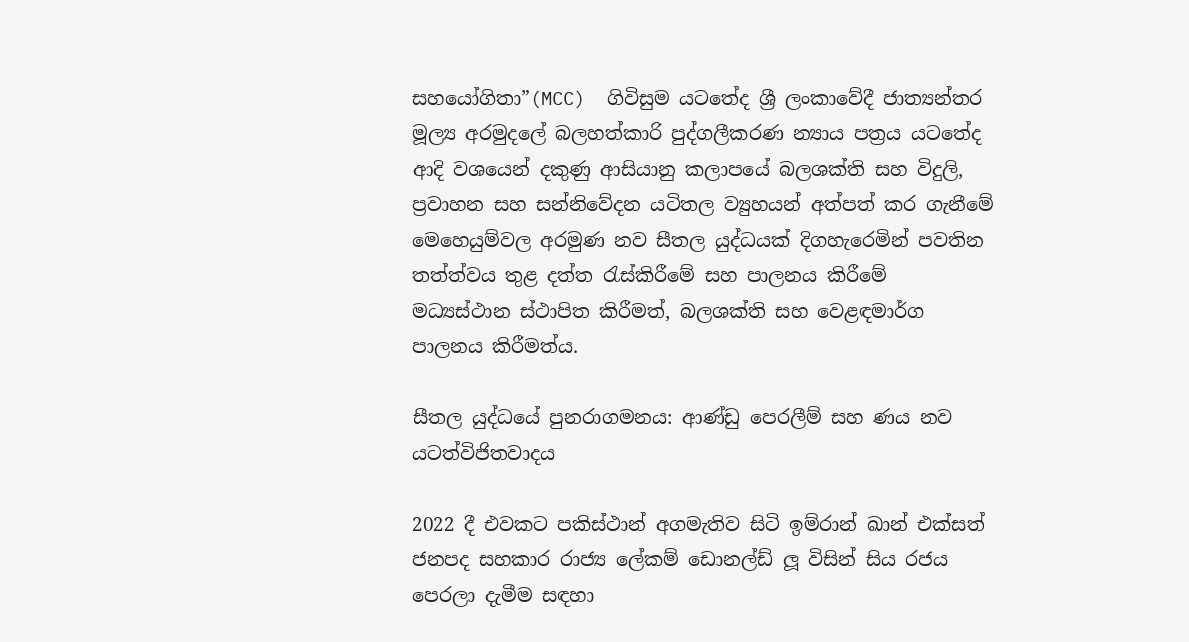සහයෝගිතා”(MCC)  ගිවිසුම යටතේද ශ්‍රී ලංකාවේදී ජාත්‍යන්තර මූල්‍ය අරමුදලේ බලහත්කාරි පුද්ගලීකරණ න්‍යාය පත්‍රය යටතේද ආදි වශයෙන් දකුණු ආසියානු කලාපයේ බලශක්ති සහ විදුලි, ප්‍රවාහන සහ සන්නිවේදන යටිතල ව්‍යුහයන් අත්පත් කර ගැනීමේ මෙහෙයුම්වල අරමුණ නව සීතල යුද්ධයක් දිගහැරෙමින් පවතින තත්ත්වය තුළ දත්ත රැස්කිරීමේ සහ පාලනය කිරීමේ මධ්‍යස්ථාන ස්ථාපිත කිරීමත්, බලශක්ති සහ වෙළඳමාර්ග පාලනය කිරීමත්ය.

සීතල යුද්ධයේ පුනරාගමනය: ආණ්ඩු පෙරලීම් සහ ණය නව යටත්විජිතවාදය

2022 දී එවකට පකිස්ථාන් අගමැතිව සිටි ඉම්රාන් ඛාන් එක්සත් ජනපද සහකාර රාජ්‍ය ලේකම් ඩොනල්ඩ් ලූ විසින් සිය රජය පෙරලා දැමීම සඳහා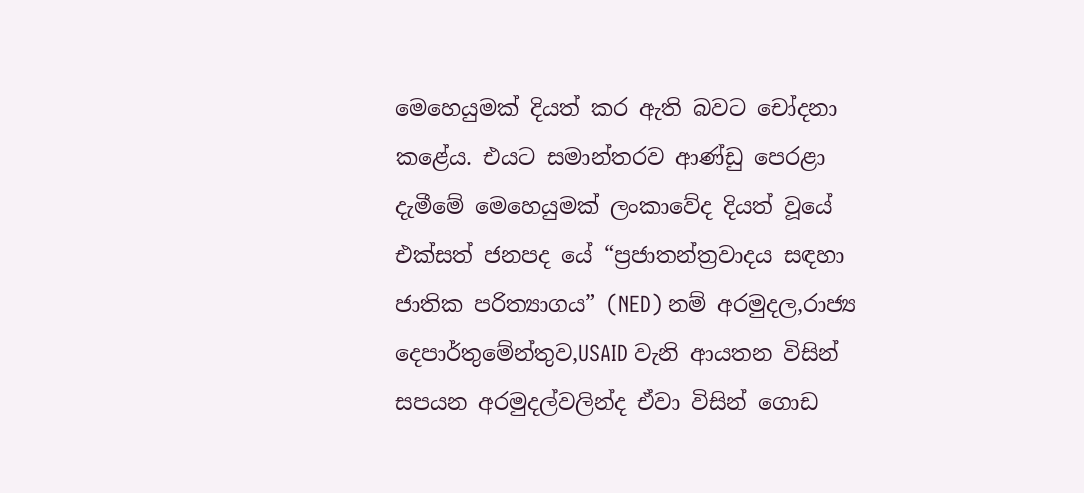මෙහෙයුමක් දියත් කර ඇති බවට චෝදනා කළේය. එයට සමාන්තරව ආණ්ඩු පෙරළා දැමීමේ මෙහෙයුමක් ලංකාවේද දියත් වූයේ එක්සත් ජනපද යේ “ප්‍රජාතන්ත්‍රවාදය සඳහා ජාතික පරිත්‍යාගය” (NED) නම් අරමුදල,රාජ්‍ය දෙපාර්තුමේන්තුව,USAID වැනි ආයතන විසින් සපයන අරමුදල්වලින්ද ඒවා විසින් ගොඩ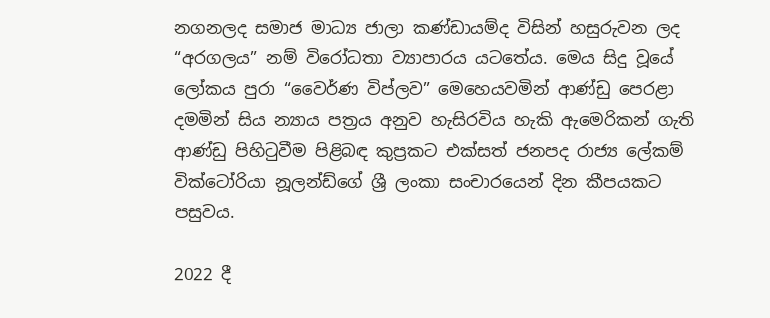නගනලද සමාජ මාධ්‍ය ජාලා කණ්ඩායම්ද විසින් හසුරුවන ලද “අරගලය” නම් විරෝධතා ව්‍යාපාරය යටතේය. මෙය සිදු වූයේ ලෝකය පුරා “වෛර්ණ විප්ලව” මෙහෙයවමින් ආණ්ඩු පෙරළා දමමින් සිය න්‍යාය පත්‍රය අනුව හැසිරවිය හැකි ඇමෙරිකන් ගැති ආණ්ඩු පිහිටුවීම පිළිබඳ කුප්‍රකට එක්සත් ජනපද රාජ්‍ය ලේකම් වික්ටෝරියා නූලන්ඩ්ගේ ශ්‍රී ලංකා සංචාරයෙන් දින කීපයකට පසුවය.

2022 දී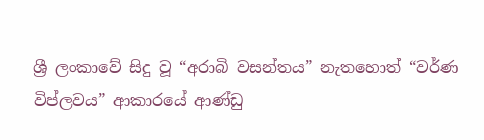ශ්‍රී ලංකාවේ සිදු වූ “අරාබි වසන්තය” නැතහොත් “වර්ණ විප්ලවය” ආකාරයේ ආණ්ඩු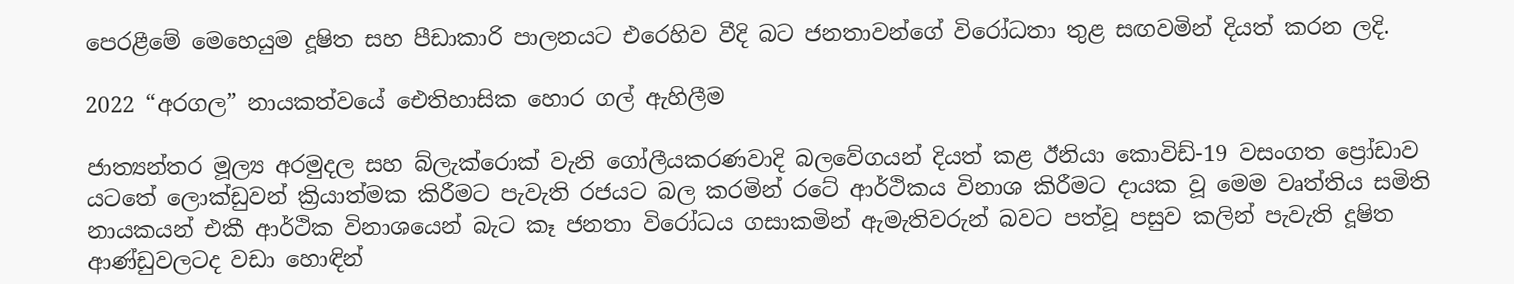පෙරළීමේ මෙහෙයුම දූෂිත සහ පීඩාකාරි පාලනයට එරෙහිව වීදි බට ජනතාවන්ගේ විරෝධතා තුළ සඟවමින් දියත් කරන ලදි.

2022 “අරගල” නායකත්වයේ ඓතිහාසික හොර ගල් ඇහිලීම

ජාත්‍යන්තර මූල්‍ය අරමුදල සහ බ්ලැක්රොක් වැනි ගෝලීයකරණවාදි බලවේගයන් දියත් කළ ඊනියා කොවිඩ්-19 වසංගත ප්‍රෝඩාව යටතේ ලොක්ඩුවන් ක්‍රියාත්මක කිරීමට පැවැති රජයට බල කරමින් රටේ ආර්ථිකය විනාශ කිරීමට දායක වූ මෙම වෘත්තිය සමිති නායකයන් එකී ආර්ථික විනාශයෙන් බැට කෑ ජනතා විරෝධය ගසාකමින් ඇමැතිවරුන් බවට පත්වූ පසුව කලින් පැවැති දූෂිත ආණ්ඩුවලටද වඩා හොඳින්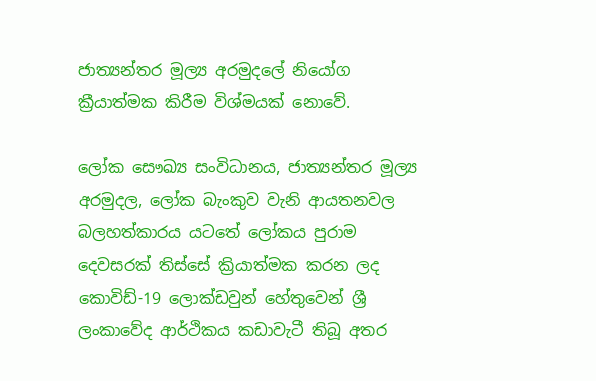ජාත්‍යන්තර මූල්‍ය අරමුදලේ නියෝග ක්‍රීයාත්මක කිරීම විශ්මයක් නොවේ.

ලෝක සෞඛ්‍ය සංවිධානය, ජාත්‍යන්තර මූල්‍ය අරමුදල, ලෝක බැංකුව වැනි ආයතනවල බලහත්කාරය යටතේ ලෝකය පුරාම දෙවසරක් තිස්සේ ක්‍රියාත්මක කරන ලද කොවිඩ්-19 ලොක්ඩවුන් හේතුවෙන් ශ්‍රී ලංකාවේද ආර්ථිකය කඩාවැටී තිබූ අතර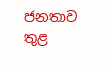ජනතාව තුළ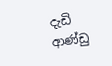දැඩි ආණ්ඩු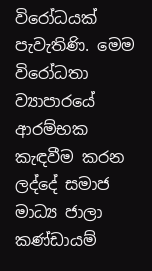විරෝධයක් පැවැතිණි. මෙම විරෝධතා ව්‍යාපාරයේ ආරම්භක කැඳවීම කරන ලද්දේ සමාජ මාධ්‍ය ජාලා කණ්ඩායම්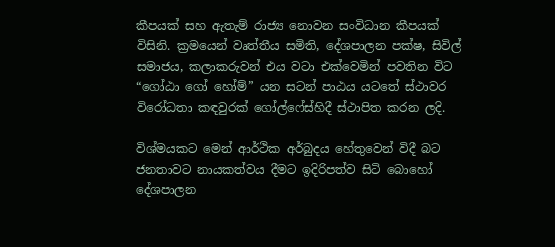කීපයක් සහ ඇතැම් රාජ්‍ය නොවන සංවිධාන කීපයක් විසිනි. ක්‍රමයෙන් වෘත්තීය සමිති, දේශපාලන පක්ෂ, සිවිල් සමාජය, කලාකරුවන් එය වටා එක්වෙමින් පවතින විට “ගෝඨා ගෝ හෝම්” යන සටන් පාඨය යටතේ ස්ථාවර විරෝධතා කඳවුරක් ගෝල්ෆේස්හිදී ස්ථාපිත කරන ලදි.

විශ්මයකට මෙන් ආර්ථික අර්බුදය හේතුවෙන් විදී බට ජනතාවට නායකත්වය දීමට ඉදිරිපත්ව සිටි බොහෝ දේශපාලන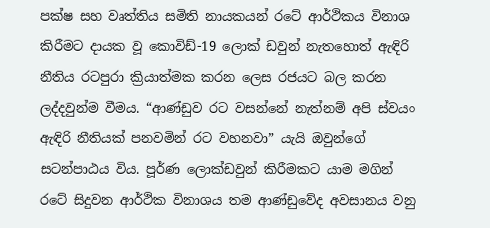පක්ෂ සහ වෘත්තිය සමිති නායකයන් රටේ ආර්ථිකය විනාශ කිරීමට දායක වූ කොවිඩ්-19 ලොක් ඩවුන් නැතහොත් ඇඳිරි නීතිය රටපුරා ක්‍රියාත්මක කරන ලෙස රජයට බල කරන ලද්දවුන්ම වීමය. “ආණ්ඩුව රට වසන්නේ නැත්නම් අපි ස්වයං ඇඳිරි නීතියක් පනවමින් රට වහනවා” යැයි ඔවුන්ගේ සටන්පාඨය විය. පූර්ණ ලොක්ඩවුන් කිරීමකට යාම මගින් රටේ සිදුවන ආර්ථික විනාශය තම ආණ්ඩුවේද අවසානය වනු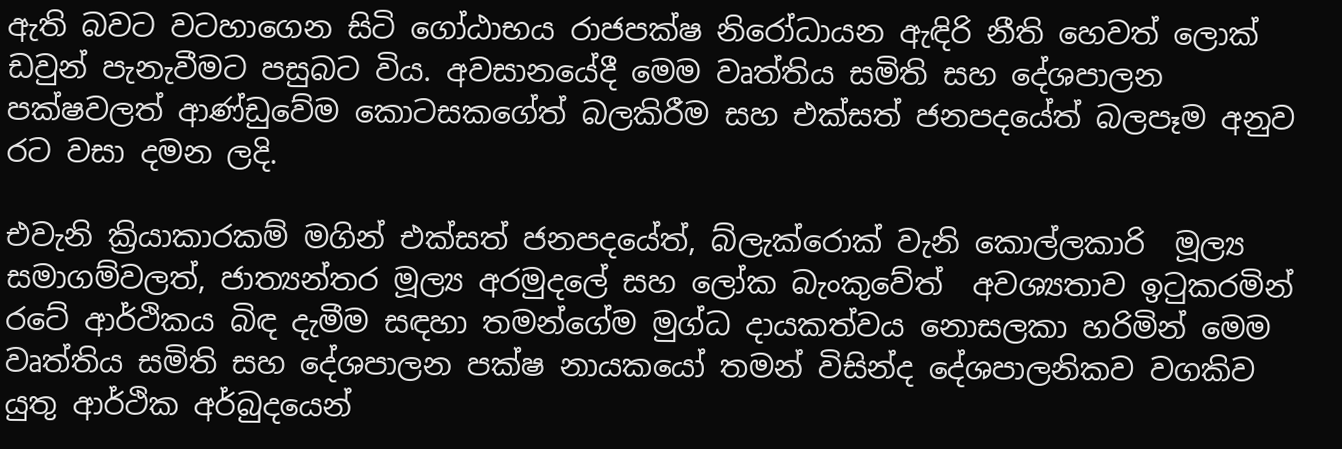ඇති බවට වටහාගෙන සිටි ගෝඨාභය රාජපක්ෂ නිරෝධායන ඇඳිරි නීති හෙවත් ලොක් ඩවුන් පැනැවීමට පසුබට විය. අවසානයේදී මෙම වෘත්තිය සමිති සහ දේශපාලන පක්ෂවලත් ආණ්ඩුවේම කොටසකගේත් බලකිරීම සහ එක්සත් ජනපදයේත් බලපෑම අනුව රට වසා දමන ලදි.

එවැනි ක්‍රියාකාරකම් මගින් එක්සත් ජනපදයේත්, බ්ලැක්රොක් වැනි කොල්ලකාරි  මූල්‍ය සමාගම්වලත්, ජාත්‍යන්තර මූල්‍ය අරමුදලේ සහ ලෝක බැංකුවේත්  අවශ්‍යතාව ඉටුකරමින් රටේ ආර්ථිකය බිඳ දැමීම සඳහා තමන්ගේම මුග්ධ දායකත්වය නොසලකා හරිමින් මෙම වෘත්තිය සමිති සහ දේශපාලන පක්ෂ නායකයෝ තමන් විසින්ද දේශපාලනිකව වගකිව යුතු ආර්ථික අර්බුදයෙන්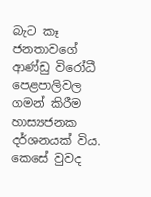බැට කෑ ජනතාවගේ ආණ්ඩු විරෝධී පෙළපාලිවල ගමන් කිරීම හාස්‍යජනක දර්ශනයක් විය. කෙසේ වුවද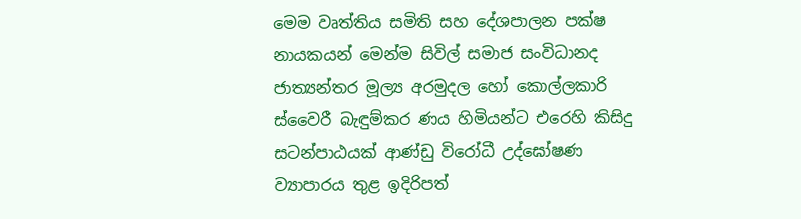මෙම වෘත්තිය සමිති සහ දේශපාලන පක්ෂ නායකයන් මෙන්ම සිවිල් සමාජ සංවිධානද ජාත්‍යන්තර මූල්‍ය අරමුදල හෝ කොල්ලකාරි ස්වෛරී බැඳුම්කර ණය හිමියන්ට එරෙහි කිසිදු සටන්පාඨයක් ආණ්ඩු විරෝධී උද්ඝෝෂණ ව්‍යාපාරය තුළ ඉදිරිපත්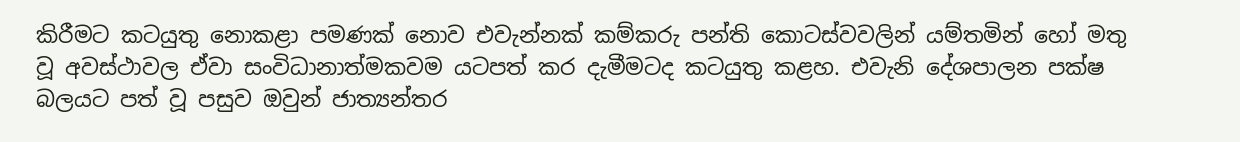කිරීමට කටයුතු නොකළා පමණක් නොව එවැන්නක් කම්කරු පන්ති කොටස්වවලින් යම්තමින් හෝ මතු වූ අවස්ථාවල ඒවා සංවිධානාත්මකවම යටපත් කර දැමීමටද කටයුතු කළහ. එවැනි දේශපාලන පක්ෂ බලයට පත් වූ පසුව ඔවුන් ජාත්‍යන්තර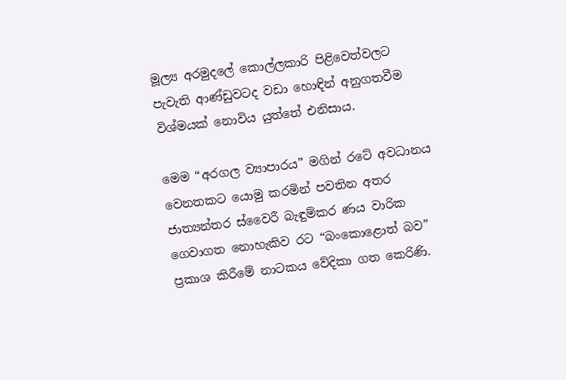මූල්‍ය අරමුදලේ කොල්ලකාරි පිළිවෙත්වලට පැවැති ආණ්ඩුවටද වඩා හොඳින් අනුගතවීම විශ්මයක් නොවිය යුත්තේ එනිසාය.

මෙම “අරගල ව්‍යාපාරය” මගින් රටේ අවධානය වෙනතකට යොමු කරමින් පවතින අතර ජාත්‍යන්තර ස්වෛරී බැඳුම්කර ණය වාරික ගෙවාගත නොහැකිව රට “බංකොළොත් බව” ප්‍රකාශ කිරීමේ නාටකය වේදිකා ගත කෙරිණි.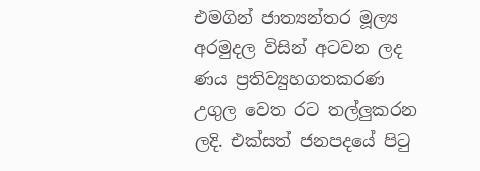එමගින් ජාත්‍යන්තර මූල්‍ය අරමුදල විසින් අටවන ලද ණය ප්‍රතිව්‍යුහගතකරණ උගුල වෙත රට තල්ලුකරන ලදි. එක්සත් ජනපදයේ පිටු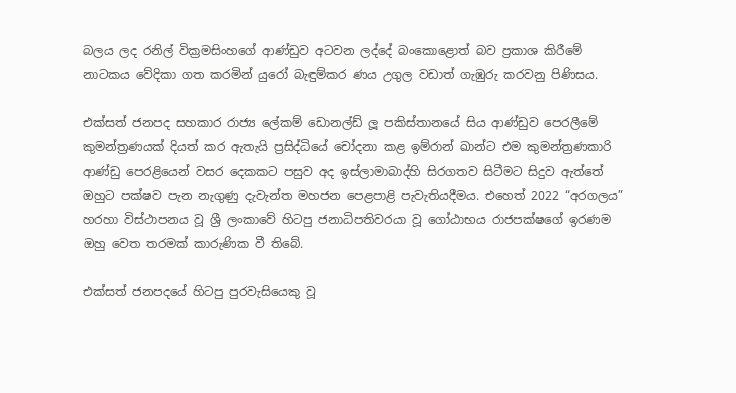බලය ලද රනිල් වික්‍රමසිංහගේ ආණ්ඩුව අටවන ලද්දේ බංකොළොත් බව ප්‍රකාශ කිරීමේ නාටකය වේදිකා ගත කරමින් යුරෝ බැඳුම්කර ණය උගුල වඩාත් ගැඹුරු කරවනු පිණිසය.

එක්සත් ජනපද සහකාර රාජ්‍ය ලේකම් ඩොනල්ඩ් ලූ පකිස්තානයේ සිය ආණ්ඩුව පෙරලීමේ කුමන්ත්‍රණයක් දියත් කර ඇතැයි ප්‍රසිද්ධියේ චෝදනා කළ ඉම්රාන් ඛාන්ට එම කුමන්ත්‍රණකාරි ආණ්ඩු පෙරළියෙන් වසර දෙකකට පසුව අද ඉස්ලාමාබාද්හි සිරගතව සිටීමට සිදුව ඇත්තේ ඔහුට පක්ෂව පැන නැගුණු දැවැන්ත මහජන පෙළපාළි පැවැතියදීමය. එහෙත් 2022 “අරගලය” හරහා විස්ථාපනය වූ ශ්‍රී ලංකාවේ හිටපු ජනාධිපතිවරයා වූ ගෝඨාභය රාජපක්ෂගේ ඉරණම ඔහු වෙත තරමක් කාරුණික වී තිබේ.

එක්සත් ජනපදයේ හිටපු පුරවැසියෙකු වූ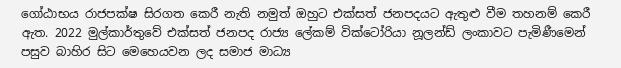ගෝඨාභය රාජපක්ෂ සිරගත කෙරී නැති නමුත් ඔහුට එක්සත් ජනපදයට ඇතුළු වීම තහනම් කෙරී ඇත. 2022 මුල්කාර්තුවේ එක්සත් ජනපද රාජ්‍ය ලේකම් වික්ටෝරියා නූලන්ඩ් ලංකාවට පැමිණීමෙන් පසුව බාහිර සිට මෙහෙයවන ලද සමාජ මාධ්‍ය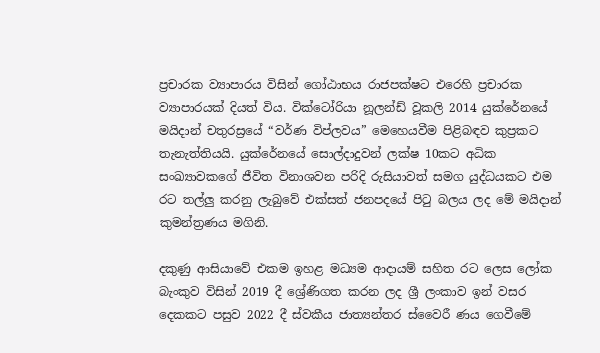ප්‍රචාරක ව්‍යාපාරය විසින් ගෝඨාභය රාජපක්ෂට එරෙහි ප්‍රචාරක ව්‍යාපාරයක් දියත් විය. වික්ටෝරියා නූලන්ඩ් වූකලි 2014 යුක්රේනයේ මයිදාන් චතුරස්‍රයේ “වර්ණ විප්ලවය” මෙහෙයවීම පිළිබඳව කුප්‍රකට තැනැත්තියයි. යුක්රේනයේ සොල්දාදුවන් ලක්ෂ 10කට අධික සංඛ්‍යාවකගේ ජීවිත විනාශවන පරිදි රුසියාවත් සමග යුද්ධයකට එම රට තල්ලු කරනු ලැබුවේ එක්සත් ජනපදයේ පිටු බලය ලද මේ මයිදාන් කුමන්ත්‍රණය මගිනි.

දකුණු ආසියාවේ එකම ඉහළ මධ්‍යම ආදායම් සහිත රට ලෙස ලෝක බැංකුව විසින් 2019 දී ශ්‍රේණිගත කරන ලද ශ්‍රී ලංකාව ඉන් වසර දෙකකට පසුව 2022 දී ස්වකීය ජාත්‍යන්තර ස්වෛරී ණය ගෙවීමේ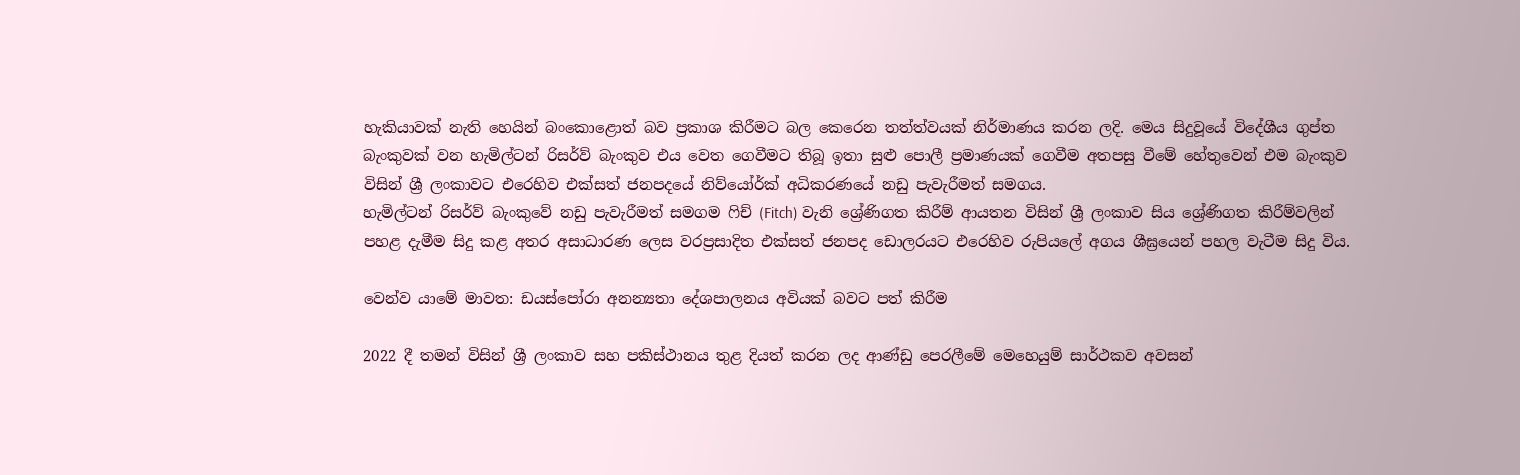හැකියාවක් නැති හෙයින් බංකොළොත් බව ප්‍රකාශ කිරීමට බල කෙරෙන තත්ත්වයක් නිර්මාණය කරන ලදි. මෙය සිදුවූයේ විදේශීය ගුප්ත බැංකුවක් වන හැමිල්ටන් රිසර්ව් බැංකුව එය වෙත ගෙවීමට තිබූ ඉතා සුළු පොලී ප්‍රමාණයක් ගෙවීම අතපසු වීමේ හේතුවෙන් එම බැංකුව විසින් ශ්‍රී ලංකාවට එරෙහිව එක්සත් ජනපදයේ නිව්යෝර්ක් අධිකරණයේ නඩු පැවැරීමත් සමගය.
හැමිල්ටන් රිසර්ව් බැංකුවේ නඩු පැවැරීමත් සමගම ෆිච් (Fitch) වැනි ශ්‍රේණිගත කිරීම් ආයතන විසින් ශ්‍රී ලංකාව සිය ශ්‍රේණිගත කිරීම්වලින් පහළ දැමීම සිදු කළ අතර අසාධාරණ ලෙස වරප්‍රසාදිත එක්සත් ජනපද ඩොලරයට එරෙහිව රුපියලේ අගය ශීඝ්‍රයෙන් පහල වැටීම සිදු විය.

වෙන්ව යාමේ මාවත: ඩයස්පෝරා අනන්‍යතා දේශපාලනය අවියක් බවට පත් කිරීම

2022 දී තමන් විසින් ශ්‍රී ලංකාව සහ පකිස්ථානය තුළ දියත් කරන ලද ආණ්ඩු පෙරලීමේ මෙහෙයුම් සාර්ථකව අවසන්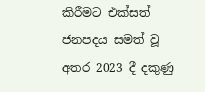කිරීමට එක්සත් ජනපදය සමත් වූ අතර 2023 දී දකුණු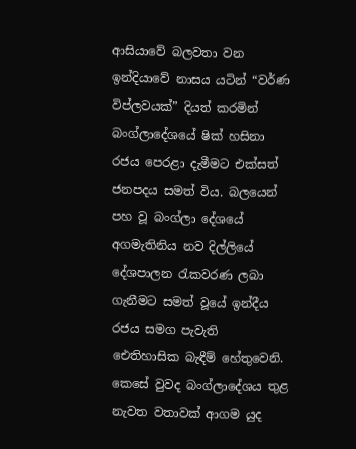ආසියාවේ බලවතා වන ඉන්දියාවේ නාසය යටින් “වර්ණ විප්ලවයක්” දියත් කරමින් බංග්ලාදේශයේ ෂික් හසිනා රජය පෙරළා දැමීමට එක්සත් ජනපදය සමත් විය. බලයෙන් පහ වූ බංග්ලා දේශයේ අගමැතිනිය නව දිල්ලියේ දේශපාලන රැකවරණ ලබා ගැනීමට සමත් වූයේ ඉන්දීය රජය සමග පැවැති ‌ ඓතිහාසික බැඳීම් හේතුවෙනි. කෙසේ වුවද බංග්ලාදේශය තුළ නැවත වතාවක් ආගම යුද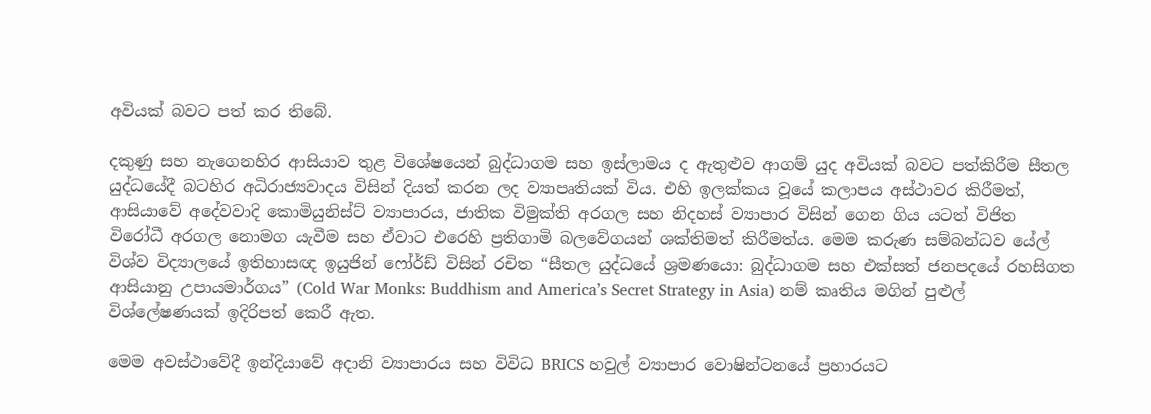අවියක් බවට පත් කර තිබේ.

දකුණු සහ නැගෙනහිර ආසියාව තුළ විශේෂයෙන් බුද්ධාගම සහ ඉස්ලාමය ද ඇතුළුව ආගම් යුද අවියක් බවට පත්කිරීම සීතල යුද්ධයේදී බටහිර අධිරාජ්‍යවාදය විසින් දියත් කරන ලද ව්‍යාපෘතියක් විය. එහි ඉලක්කය වූයේ කලාපය අස්ථාවර කිරීමත්, ආසියාවේ අදේවවාදි කොමියුනිස්ට් ව්‍යාපාරය, ජාතික විමුක්ති අරගල සහ නිදහස් ව්‍යාපාර විසින් ගෙන ගිය යටත් විජිත විරෝධී අරගල නොමග යැවීම සහ ඒවාට එරෙහි ප්‍රතිගාමි බලවේගයන් ශක්තිමත් කිරීමත්ය. මෙම කරුණ සම්බන්ධව යේල් විශ්ව විද්‍යාලයේ ඉතිහාසඥ ඉයුජින් ෆෝර්ඩ් විසින් රචිත “සීතල යුද්ධයේ ශ්‍රමණයො: බුද්ධාගම සහ එක්සත් ජනපදයේ රහසිගත ආසියානු උපායමාර්ගය” (Cold War Monks: Buddhism and America’s Secret Strategy in Asia) නම් කෘතිය මගින් පුළුල් විශ්ලේෂණයක් ඉදිරිපත් කෙරී ඇත.

මෙම අවස්ථාවේදී ඉන්දියාවේ අදානි ව්‍යාපාරය සහ විවිධ BRICS හවුල් ව්‍යාපාර වොෂින්ටනයේ ප්‍රහාරයට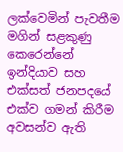ලක්වෙමින් පැවතීම මගින් සළකුණු කෙරෙන්නේ ඉන්දියාව සහ එක්සත් ජනපදයේ එක්ව ගමන් කිරීම අවසන්ව ඇති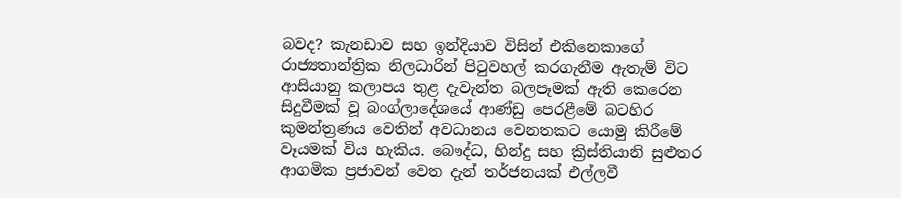බවද? කැනඩාව සහ ඉන්දියාව විසින් එකිනෙකාගේ රාජ්‍යතාන්ත්‍රික නිලධාරින් පිටුවහල් කරගැනීම ඇතැම් විට ආසියානු කලාපය තුළ දැවැන්ත බලපෑමක් ඇති කෙරෙන සිදුවීමක් වූ බංග්ලාදේශයේ ආණ්ඩු පෙරළීමේ බටහිර කුමන්ත්‍රණය වෙතින් අවධානය වෙනතකට යොමු කිරීමේ වෑයමක් විය හැකිය. බෞද්ධ, හින්දු සහ ක්‍රිස්තියානි සුළුතර ආගමික ප්‍රජාවන් වෙත දැන් තර්ජනයක් එල්ලවී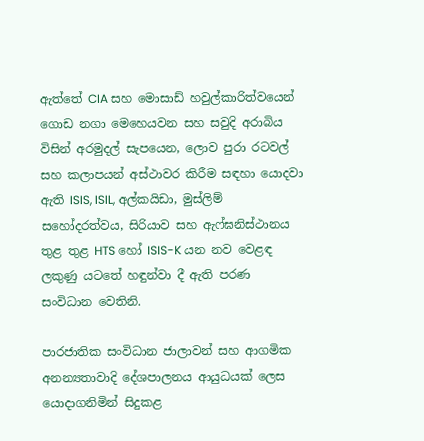ඇත්තේ CIA සහ මොසාඩ් හවුල්කාරිත්වයෙන් ගොඩ නගා මෙහෙයවන සහ සවුදි අරාබිය විසින් අරමුදල් සැපයෙන, ලොව පුරා රටවල් සහ කලාපයන් අස්ථාවර කිරීම සඳහා යොදවා ඇති ISIS, ISIL, අල්කයිඩා, මුස්ලිම් සහෝදරත්වය, සිරියාව සහ ඇෆ්ඝනිස්ථානය තුළ තුළ HTS හෝ ISIS-K යන නව වෙළඳ ලකුණු යටතේ හඳුන්වා දී ඇති පරණ සංවිධාන වෙතිනි.

පාරජාතික සංවිධාන ජාලාවන් සහ ආගමික අනන්‍යතාවාදි දේශපාලනය ආයුධයක් ලෙස යොදාගනිමින් සිදුකළ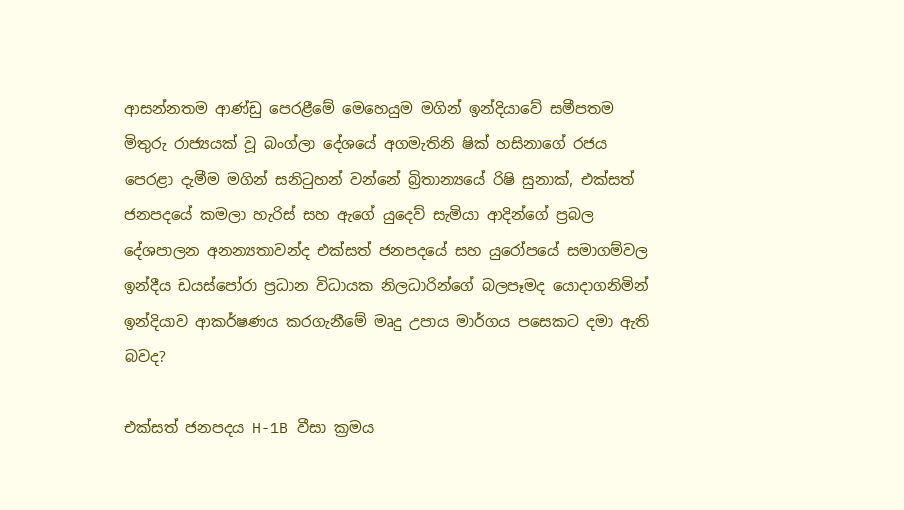ආසන්නතම ආණ්ඩු පෙරළීමේ මෙහෙයුම මගින් ඉන්දියාවේ සමීපතම මිතුරු රාජ්‍යයක් වූ බංග්ලා දේශයේ අගමැතිනි ෂික් හසිනාගේ රජය පෙරළා දැමීම මගින් සනිටුහන් වන්නේ බ්‍රිතාන්‍යයේ රිෂි සුනාක්, එක්සත් ජනපදයේ කමලා හැරිස් සහ ඇගේ යුදෙව් සැමියා ආදින්ගේ ප්‍රබල දේශපාලන අනන්‍යතාවන්ද එක්සත් ජනපදයේ සහ යුරෝපයේ සමාගම්වල ඉන්දීය ඩයස්පෝරා ප්‍රධාන විධායක නිලධාරින්ගේ බලපෑමද යොදාගනිමින් ඉන්දියාව ආකර්ෂණය කරගැනීමේ මෘදු උපාය මාර්ගය පසෙකට දමා ඇති බවද?

එක්සත් ජනපදය H-1B වීසා ක්‍රමය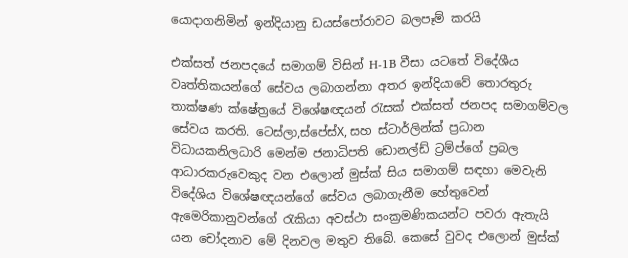යොදාගනිමින් ඉන්දියානු ඩයස්පෝරාවට බලපෑම් කරයි

එක්සත් ජනපදයේ සමාගම් විසින් H-1B වීසා යටතේ විදේශීය වෘත්තිකයන්ගේ සේවය ලබාගන්නා අතර ඉන්දියාවේ තොරතුරු තාක්ෂණ ක්ෂේත්‍රයේ විශේෂඥයන් රැසක් එක්සත් ජනපද සමාගම්වල සේවය කරති. ටෙස්ලා,ස්පේස්X, සහ ස්ටාර්ලින්ක් ප්‍රධාන විධායකනිලධාරි මෙන්ම ජනාධිපති ඩොනල්ඩ් ට්‍රම්ප්ගේ ප්‍රබල ආධාරකරුවෙකුද වන එලොන් මුස්ක් සිය සමාගම් සඳහා මෙවැනි විදේශිය විශේෂඥයන්ගේ සේවය ලබාගැනීම හේතුවෙන් ඇමෙරිකානුවන්ගේ රැකියා අවස්ථා සංක්‍රමණිකයන්ට පවරා ඇතැයි යන චෝදනාව මේ දිනවල මතුව තිබේ. කෙසේ වුවද එලොන් මුස්ක්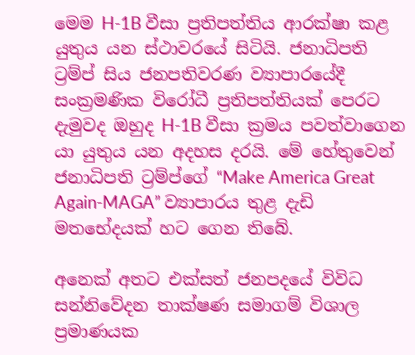මෙම H-1B වීසා ප්‍රතිපත්තිය ආරක්ෂා කළ යුතුය යන ස්ථාවරයේ සිටි‌යි. ජනාධිපති ට්‍රම්ප් සිය ජනපතිවරණ ව්‍යාපාරයේදී සංක්‍රමණික විරෝධී ප්‍රතිපත්තියක් පෙරට දැමුවද ඔහුද H-1B වීසා ක්‍රමය පවත්වාගෙන යා යුතුය යන අදහස දරයි. මේ හේතුවෙන් ජනාධිපති ට්‍රම්ප්ගේ “Make America Great Again-MAGA” ව්‍යාපාරය තුළ දැඩි මතභේදයක් හට ගෙන තිබේ.

අනෙක් අතට එක්සත් ජනපදයේ විවිධ සන්නිවේදන තාක්ෂණ සමාගම් විශාල ප්‍රමාණයක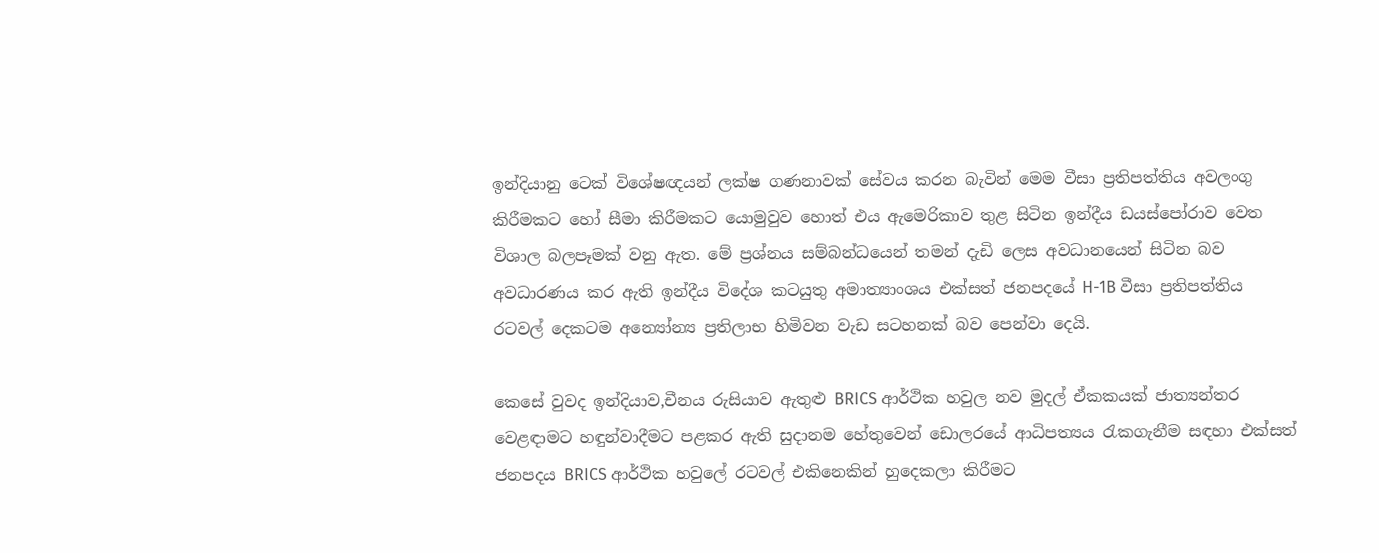ඉන්දියානු ටෙක් විශේෂඥයන් ලක්ෂ ගණනාවක් සේවය කරන බැවින් මෙම වීසා ප්‍රතිපත්තිය අවලංගු කිරීමකට හෝ සීමා කිරීමකට යොමුවුව හොත් එය ඇමෙරිකාව තුළ සිටින ඉන්දීය ඩයස්පෝරාව වෙත විශාල බලපෑමක් වනු ඇත. මේ ප්‍රශ්නය සම්බන්ධයෙන් තමන් දැඩි ලෙස අවධානයෙන් සිටින බව අවධාරණය කර ඇති ඉන්දීය විදේශ කටයුතු අමාත්‍යාංශය එක්සත් ජනපදයේ H-1B වීසා ප්‍රතිපත්තිය රටවල් දෙකටම අන්‍යෝන්‍ය ප්‍රතිලාභ හිමිවන වැඩ සටහනක් බව පෙන්වා දෙයි.

කෙසේ වුවද ඉන්දියාව,චීනය රුසියාව ඇතුළු BRICS ආර්ථික හවුල නව මුදල් ඒකකයක් ජාත්‍යන්තර වෙළඳාමට හඳුන්වාදීමට පළකර ඇති සුදානම හේතුවෙන් ඩොලරයේ ආධිපත්‍යය රැකගැනීම සඳහා එක්සත් ජනපදය BRICS ආර්ථික හවුලේ රටවල් එකිනෙකින් හුදෙකලා කිරීමට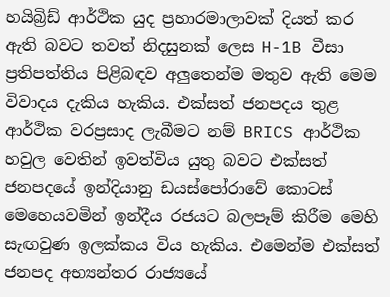හයිබ්‍රිඩ් ආර්ථික යුද ප්‍රහාරමාලාවක් දියත් කර ඇති බවට තවත් නිදසුනක් ලෙස H-1B වීසා ප්‍රතිපත්තිය පිළිබඳව අලුතෙන්ම මතුව ඇති මෙම විවාදය දැකිය හැකිය. එක්සත් ජනපදය තුළ ආර්ථික වරප්‍රසාද ලැබීමට නම් BRICS ආර්ථික හවුල වෙතින් ඉවත්විය යුතු බවට එක්සත් ජනපදයේ ඉන්දියානු ඩයස්පෝරාවේ කොටස් මෙහෙයවමින් ඉන්දීය රජයට බලපෑම් කිරීම මෙහි සැඟවුණ ඉලක්කය විය හැකිය. එමෙන්ම එක්සත් ජනපද අභ්‍යන්තර රාජ්‍යයේ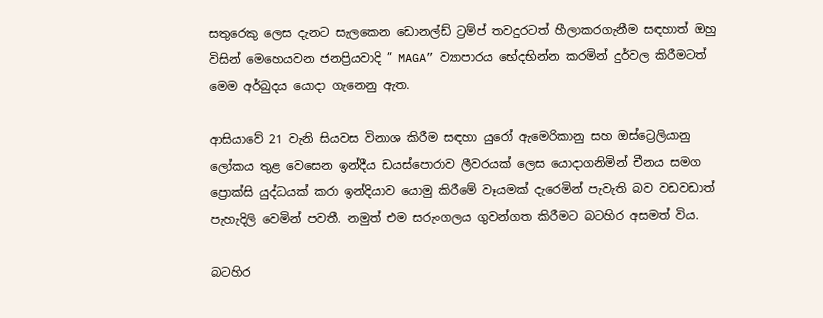සතුරෙකු ලෙස දැනට සැලකෙන ඩොනල්ඩ් ට්‍රම්ප් තවදුරටත් හීලාකරගැනීම සඳහාත් ඔහු විසින් මෙහෙයවන ජනප්‍රියවාදි ” MAGA” ව්‍යාපාරය භේදභින්න කරමින් දුර්වල කිරීමටත් මෙම අර්බුදය යොදා ගැනෙනු ඇත.

ආසියාවේ 21 වැනි සියවස විනාශ කිරීම සඳහා යුරෝ ඇමෙරිකානු සහ ඔස්ට්‍රෙලියානු ලෝකය තුළ වෙසෙන ඉන්දීය ඩයස්පොරාව ලීවරයක් ලෙස යොදාගනිමින් චීනය සමග ප්‍රොක්සි යුද්ධයක් කරා ඉන්දියාව යොමු කිරීමේ වෑයමක් දැරෙමින් පැවැති බව වඩවඩාත් පැහැදිලි වෙමින් පවතී. නමුත් එම සරුංගලය ගුවන්ගත කිරීමට බටහිර අසමත් විය.

බටහිර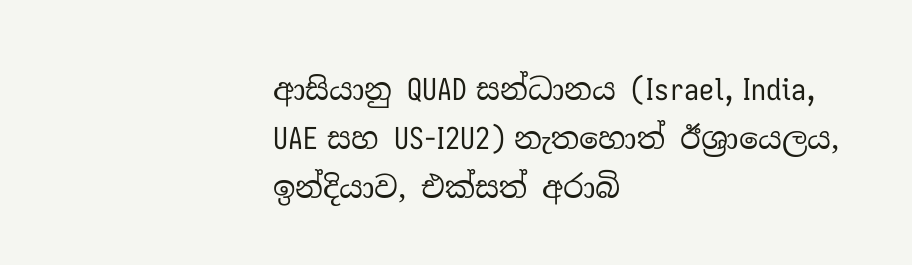ආසියානු QUAD සන්ධානය (Israel, India, UAE සහ US-I2U2) නැතහොත් ඊශ්‍රායෙලය, ඉන්දියාව, එක්සත් අරාබි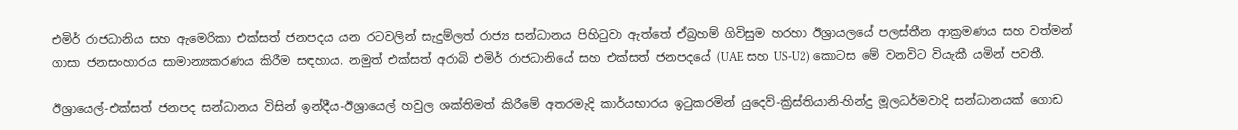එමිර් රාජධානිය සහ ඇමෙරිකා එක්සත් ජනපදය යන රටවලින් සැදුම්ලත් රාජ්‍ය සන්ධානය පිහිටුවා ඇත්තේ ඒබ්‍රහම් ගිවිසුම හරහා ඊශ්‍රායලයේ පලස්තීන ආක්‍රමණය සහ වත්මන් ගාසා ජනසංහාරය සාමාන්‍යකරණය කිරීම සඳහාය. නමුත් එක්සත් අරාබි එමිර් රාජධානියේ සහ එක්සත් ජනපදයේ (UAE සහ US-U2) කොටස මේ වනවිට වියැකී යමින් පවතී.

ඊශ්‍රායෙල්-එක්සත් ජනපද සන්ධානය විසින් ඉන්දීය-ඊශ්‍රායෙල් හවුල ශක්තිමත් කිරීමේ අතරමැදි කාර්යභාරය ඉටුකරමින් යුදෙව්-ක්‍රිස්තියානි-හින්දු මූලධර්මවාදි සන්ධානයක් ගොඩ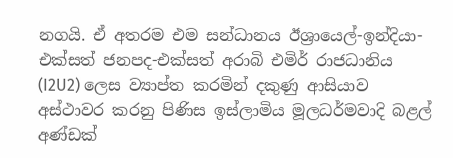නගයි. ඒ අතරම එම සන්ධානය ඊශ්‍රායෙල්-ඉන්දියා-එක්සත් ජනපද-එක්සත් අරාබි එමිර් රාජධානිය (I2U2) ලෙස ව්‍යාප්ත කරමින් දකුණු ආසියාව අස්ථාවර කරනු පිණිස ඉස්ලාමිය මූලධර්මවාදි බළල් අණ්ඩක්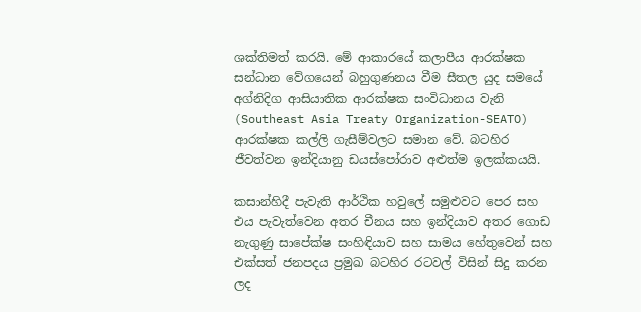ශක්තිමත් කරයි. මේ ආකාරයේ කලාපීය ආරක්ෂක සන්ධාන වේගයෙන් බහුගුණනය වීම සීතල යුද සමයේ අග්නිදිග ආසියාතික ආරක්ෂක සංවිධානය වැනි (Southeast Asia Treaty Organization-SEATO) ආරක්ෂක කල්ලි ගැසීම්වලට සමාන වේ. බටහිර ජීවත්වන ඉන්දියානු ඩයස්පෝරාව අළුත්ම ඉලක්කයයි.

කසාන්හිදී පැවැති ආර්ථික හවුලේ සමුළුවට පෙර සහ එය පැවැත්වෙන අතර චීනය සහ ඉන්දියාව අතර ගොඩ නැගුණු සාපේක්ෂ සංහිඳියාව සහ සාමය හේතුවෙන් සහ එක්සත් ජනපදය ප්‍රමුඛ බටහිර රටවල් විසින් සිදු කරන ලද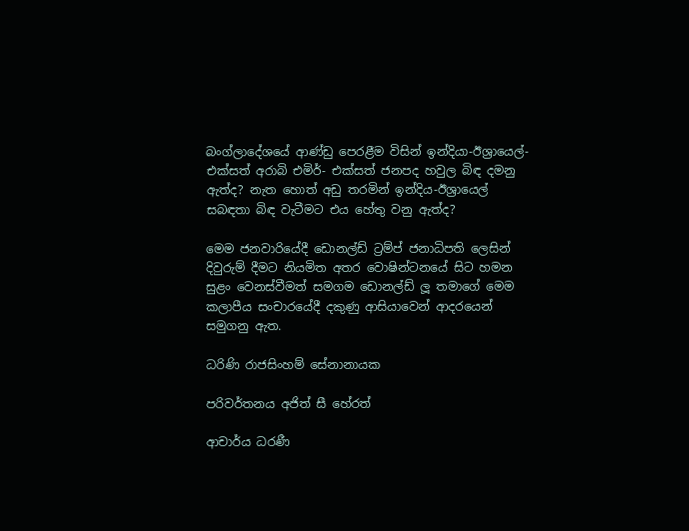බංග්ලාදේශයේ ආණ්ඩු පෙරළීම විසින් ඉන්දියා-ඊශ්‍රායෙල්-එක්සත් අරාබි එමිර්- එක්සත් ජනපද හවුල බිඳ දමනු ඇත්ද? නැත හොත් අඩු තරමින් ඉන්දිය-ඊශ්‍රා‌යෙල් සබඳතා බිඳ වැටීමට එය හේතු වනු ඇත්ද?

මෙම ජනවාරියේදී ඩොනල්ඩ් ට්‍රම්ප් ජනාධිපති ලෙසින් දිවුරුම් දීමට නියමිත අතර වොෂින්ටනයේ සිට හමන සුළං වෙනස්වීමත් සමගම ඩොනල්ඩ් ලූ තමාගේ මෙම කලාපීය සංචාරයේදී දකුණු ආසියාවෙන් ආදරයෙන් සමුගනු ඇත.

ධරිණි රාජසිංහම් සේනානායක

පරිවර්තනය අජිත් සී හේරත්

ආචාර්ය ධරණී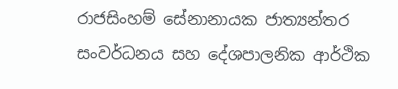රාජසිංහම් සේනානායක ජාත්‍යන්තර සංවර්ධනය සහ දේශපාලනික ආර්ථික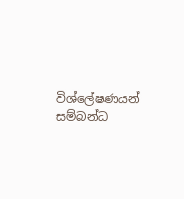විශ්ලේෂණයන් සම්බන්ධ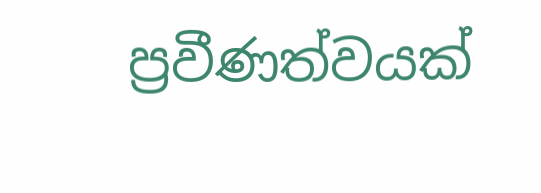ප්‍රවීණත්වයක්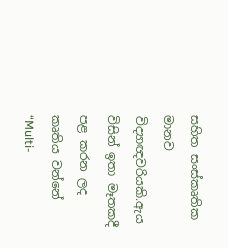සහිත සංස්කෘතික මානව විද්‍යාඥවරියකි.ඇය විසින් ඉතා මෑතකදී පළ කරන ලද කෘතිය වන්නේ “Multi-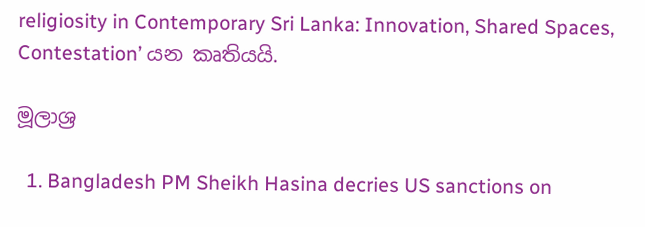religiosity in Contemporary Sri Lanka: Innovation, Shared Spaces, Contestation’ යන කෘතියයි.

මූලාශ්‍ර

  1. Bangladesh PM Sheikh Hasina decries US sanctions on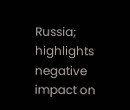Russia; highlights negative impact on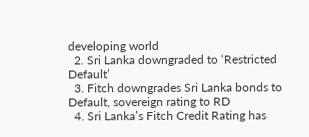developing world
  2. Sri Lanka downgraded to ‘Restricted Default’
  3. Fitch downgrades Sri Lanka bonds to Default, sovereign rating to RD
  4. Sri Lanka’s Fitch Credit Rating has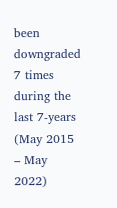been downgraded 7 times during the last 7-years (May 2015 – May 2022)